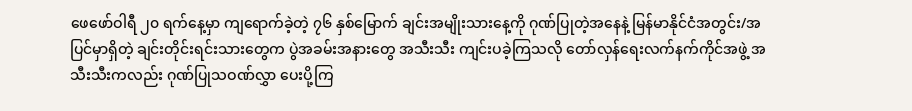ဖေဖော်ဝါရီ ၂၀ ရက်နေ့မှာ ကျရောက်ခဲ့တဲ့ ၇၆ နှစ်မြောက် ချင်းအမျိုးသားနေ့ကို ဂုဏ်ပြုတဲ့အနေနဲ့ မြန်မာနိုင်ငံအတွင်း/အပြင်မှာရှိတဲ့ ချင်းတိုင်းရင်းသားတွေက ပွဲအခမ်းအနားတွေ အသီးသီး ကျင်းပခဲ့ကြသလို တော်လှန်ရေးလက်နက်ကိုင်အဖွဲ့ အသီးသီးကလည်း ဂုဏ်ပြုသဝဏ်လွှာ ပေးပို့ကြ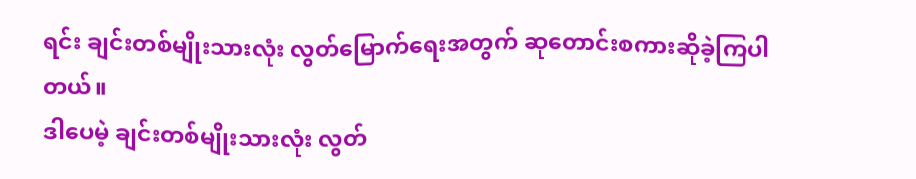ရင်း ချင်းတစ်မျိုးသားလုံး လွတ်မြောက်ရေးအတွက် ဆုတောင်းစကားဆိုခဲ့ကြပါတယ်။
ဒါပေမဲ့ ချင်းတစ်မျိုးသားလုံး လွတ်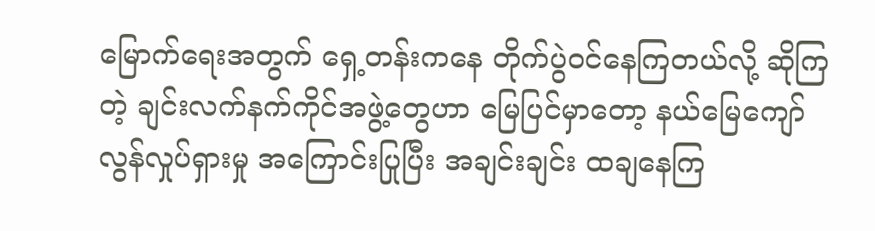မြောက်ရေးအတွက် ရှေ့တန်းကနေ တိုက်ပွဲဝင်နေကြတယ်လို့ ဆိုကြတဲ့ ချင်းလက်နက်ကိုင်အဖွဲ့တွေဟာ မြေပြင်မှာတော့ နယ်မြေကျော်လွန်လှုပ်ရှားမှု အကြောင်းပြုပြီး အချင်းချင်း ထချနေကြ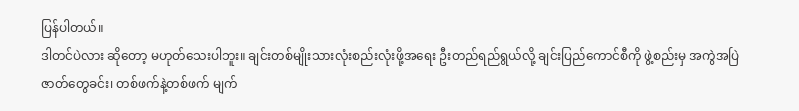ပြန်ပါတယ်။
ဒါတင်ပဲလား ဆိုတော့ မဟုတ်သေးပါဘူး။ ချင်းတစ်မျိုးသားလုံးစည်းလုံးဖို့အရေး ဦးတည်ရည်ရွယ်လို့ ချင်းပြည်ကောင်စီကို ဖွဲ့စည်းမှ အကွဲအပြဲဇာတ်တွေခင်း၊ တစ်ဖက်နဲ့တစ်ဖက် မျက်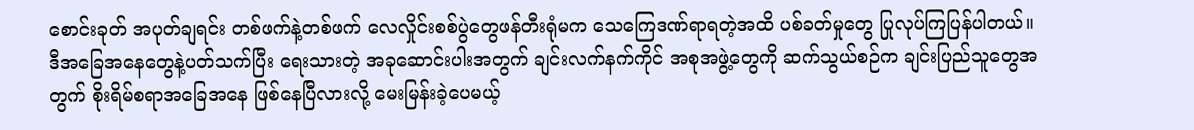စောင်းခုတ် အပုတ်ချရင်း တစ်ဖက်နဲ့တစ်ဖက် လေလှိုင်းစစ်ပွဲတွေဖန်တီးရုံမက သေကြေဒဏ်ရာရတဲ့အထိ ပစ်ခတ်မှုတွေ ပြုလုပ်ကြပြန်ပါတယ်။
ဒီအခြေအနေတွေနဲ့ပတ်သက်ပြီး ရေးသားတဲ့ အခုဆောင်းပါးအတွက် ချင်းလက်နက်ကိုင် အစုအဖွဲ့တွေကို ဆက်သွယ်စဉ်က ချင်းပြည်သူတွေအတွက် စိုးရိမ်စရာအခြေအနေ ဖြစ်နေပြီလားလို့ မေးမြန်းခဲ့ပေမယ့်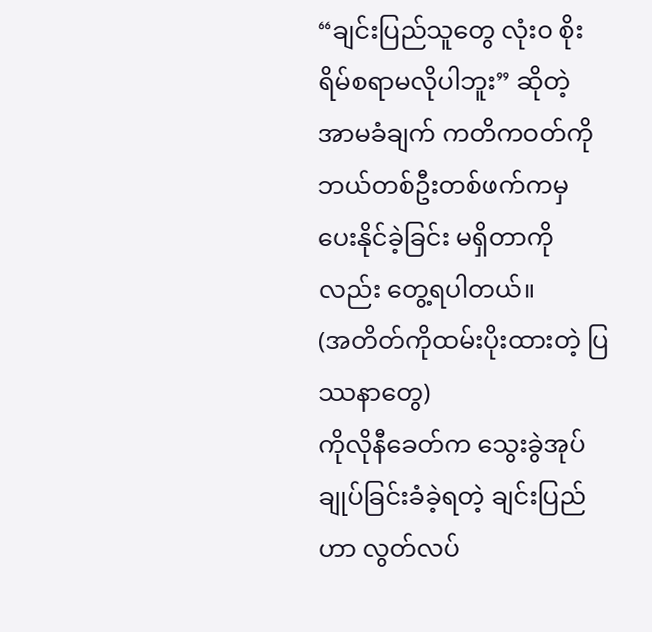“ချင်းပြည်သူတွေ လုံး၀ စိုးရိမ်စရာမလိုပါဘူး” ဆိုတဲ့ အာမခံချက် ကတိကဝတ်ကို ဘယ်တစ်ဦးတစ်ဖက်ကမှ ပေးနိုင်ခဲ့ခြင်း မရှိတာကိုလည်း တွေ့ရပါတယ်။
(အတိတ်ကိုထမ်းပိုးထားတဲ့ ပြဿနာတွေ)
ကိုလိုနီခေတ်က သွေးခွဲအုပ်ချုပ်ခြင်းခံခဲ့ရတဲ့ ချင်းပြည်ဟာ လွတ်လပ်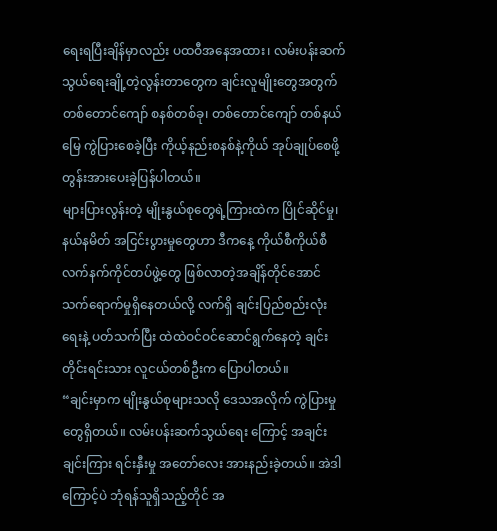ရေးရပြီးချိန်မှာလည်း ပထဝီအနေအထား၊ လမ်းပန်းဆက်သွယ်ရေးချို့တဲ့လွန်းတာတွေက ချင်းလူမျိုးတွေအတွက် တစ်တောင်ကျော် စနစ်တစ်ခု၊ တစ်တောင်ကျော် တစ်နယ်မြေ ကွဲပြားစေခဲ့ပြီး ကိုယ့်နည်းစနစ်နဲ့ကိုယ် အုပ်ချုပ်စေဖို့ တွန်းအားပေးခဲ့ပြန်ပါတယ်။
များပြားလွန်းတဲ့ မျိုးနွယ်စုတွေရဲ့ကြားထဲက ပြိုင်ဆိုင်မှု၊ နယ်နမိတ် အငြင်းပွားမှုတွေဟာ ဒီကနေ့ ကိုယ်စီကိုယ်စီ လက်နက်ကိုင်တပ်ဖွဲ့တွေ ဖြစ်လာတဲ့အချိန်တိုင်အောင် သက်ရောက်မှုရှိနေတယ်လို့ လက်ရှိ ချင်းပြည်စည်းလုံးရေးနဲ့ ပတ်သက်ပြီး ထဲထဲဝင်ဝင်ဆောင်ရွက်နေတဲ့ ချင်းတိုင်းရင်းသား လူငယ်တစ်ဦးက ပြောပါတယ်။
“ချင်းမှာက မျိုးနွယ်စုများသလို ဒေသအလိုက် ကွဲပြားမှုတွေရှိတယ်။ လမ်းပန်းဆက်သွယ်ရေး ကြောင့် အချင်းချင်းကြား ရင်းနှီးမှု အတော်လေး အားနည်းခဲ့တယ်။ အဲဒါကြောင့်ပဲ ဘုံရန်သူရှိသည့်တိုင် အ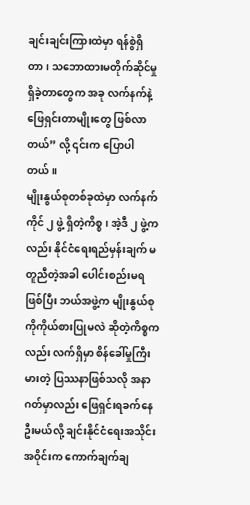ချင်းချင်းကြားထဲမှာ ရန်စွဲရှိတာ၊ သဘောထားမတိုက်ဆိုင်မှုရှိခဲ့တာတွေက အခု လက်နက်နဲ့ ဖြေရှင်းတာမျိုးတွေ ဖြစ်လာတယ်” လို့ ၎င်းက ပြောပါတယ်။
မျိုးနွယ်စုတစ်ခုထဲမှာ လက်နက်ကိုင် ၂ ဖွဲ့ ရှိတဲ့ကိစ္စ၊ အဲ့ဒီ ၂ ဖွဲ့ကလည်း နိုင်ငံရေးရည်မှန်းချက် မတူညီတဲ့အခါ ပေါင်းစည်းမရဖြစ်ပြီး ဘယ်အဖွဲ့က မျိုးနွယ်စုကိုကိုယ်စားပြုမလဲ ဆိုတဲ့ကိစ္စကလည်း လက်ရှိမှာ စိန်ခေါ်မှုကြီးမားတဲ့ ပြဿနာဖြစ်သလို အနာဂတ်မှာလည်း ဖြေရှင်းရခက်နေဦးမယ်လို့ ချင်းနိုင်ငံရေးအသိုင်းအဝိုင်းက ကောက်ချက်ချ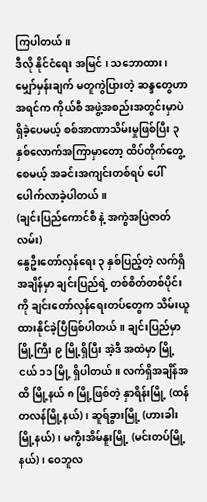ကြပါတယ်။
ဒီလို နိုင်ငံရေး အမြင် ၊ သဘောထား၊ မျှော်မှန်းချက် မတူကွဲပြားတဲ့ ဆန္ဒတွေဟာ အရင်က ကိုယ်စီ အဖွဲ့အစည်းအတွင်းမှာပဲ ရှိခဲ့ပေမယ့် စစ်အာဏာသိမ်းမှုဖြစ်ပြီး ၃ နှစ်လောက်အကြာမှာတော့ ထိပ်တိုက်တွေ့စေမယ့် အခင်းအကျင်းတစ်ရပ် ပေါ်ပေါက်လာခဲ့ပါတယ်။
(ချင်းပြည်ကောင်စီ နဲ့ အကွဲအပြဲဇာတ်လမ်း)
နွေဦးတော်လှန်ရေး ၃ နှစ်ပြည့်တဲ့ လက်ရှိအချိန်မှာ ချင်းပြည်ရဲ့ တစ်စိတ်တစ်ပိုင်း ကို ချင်းတော်လှန်ရေးတပ်တွေက သိမ်းယူထားနိုင်ခဲ့ပြီဖြစ်ပါတယ်။ ချင်းပြည်မှာ မြို့ကြီး ၉ မြို့ရှိပြီး အဲ့ဒီ အထဲမှာ မြို့ငယ် ၁၁ မြို့ ရှိပါတယ်။ လက်ရှိအချိန်အထိ မြို့နယ် ၈ မြို့ဖြစ်တဲ့ နှာရိန်းမြို့ (ထန်တလန်မြို့နယ်)၊ ဆူရ်ခွားမြို့ (ဟားခါးမြို့နယ်)၊ မကွီးအိမ်နူးမြို့ (မင်းတပ်မြို့နယ်)၊ ဝေဘူလ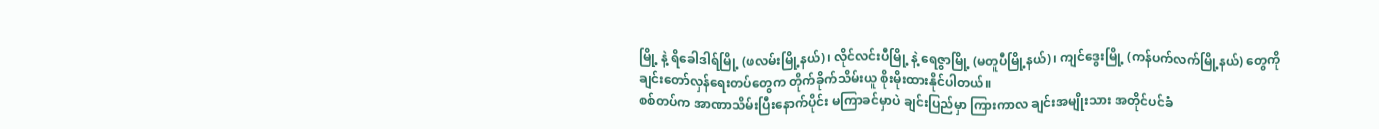မြို့ နဲ့ ရိခေါဒါရ်မြို့ (ဖလမ်းမြို့နယ်)၊ လိုင်လင်းပီမြို့ နဲ့ ရေဇွာမြို့ (မတူပီမြို့နယ်)၊ ကျင်ဒွေးမြို့ (ကန်ပက်လက်မြို့နယ်) တွေကို ချင်းတော်လှန်ရေးတပ်တွေက တိုက်ခိုက်သိမ်းယူ စိုးမိုးထားနိုင်ပါတယ်။
စစ်တပ်က အာဏာသိမ်းပြီးနောက်ပိုင်း မကြာခင်မှာပဲ ချင်းပြည်မှာ ကြားကာလ ချင်းအမျိုးသား အတိုင်ပင်ခံ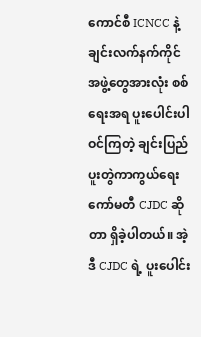ကောင်စီ ICNCC နဲ့ ချင်းလက်နက်ကိုင်အဖွဲ့တွေအားလုံး စစ်ရေးအရ ပူးပေါင်းပါဝင်ကြတဲ့ ချင်းပြည်ပူးတွဲကာကွယ်ရေးကော်မတီ CJDC ဆိုတာ ရှိခဲ့ပါတယ်။ အဲ့ဒီ CJDC ရဲ့ ပူးပေါင်း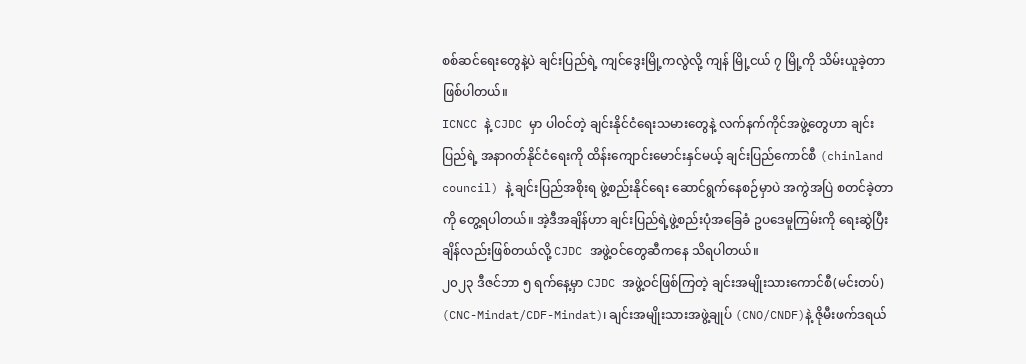စစ်ဆင်ရေးတွေနဲ့ပဲ ချင်းပြည်ရဲ့ ကျင်ဒွေးမြို့ကလွဲလို့ ကျန် မြို့ငယ် ၇ မြို့ကို သိမ်းယူခဲ့တာဖြစ်ပါတယ်။
ICNCC နဲ့ CJDC မှာ ပါဝင်တဲ့ ချင်းနိုင်ငံရေးသမားတွေနဲ့ လက်နက်ကိုင်အဖွဲ့တွေဟာ ချင်းပြည်ရဲ့ အနာဂတ်နိုင်ငံရေးကို ထိန်းကျောင်းမောင်းနှင်မယ့် ချင်းပြည်ကောင်စီ (chinland council) နဲ့ ချင်းပြည်အစိုးရ ဖွဲ့စည်းနိုင်ရေး ဆောင်ရွက်နေစဉ်မှာပဲ အကွဲအပြဲ စတင်ခဲ့တာကို တွေ့ရပါတယ်။ အဲ့ဒီအချိန်ဟာ ချင်းပြည်ရဲ့ဖွဲ့စည်းပုံအခြေခံ ဥပဒေမူကြမ်းကို ရေးဆွဲပြီးချိန်လည်းဖြစ်တယ်လို့ CJDC အဖွဲ့ဝင်တွေဆီကနေ သိရပါတယ်။
၂၀၂၃ ဒီဇင်ဘာ ၅ ရက်နေ့မှာ CJDC အဖွဲ့ဝင်ဖြစ်ကြတဲ့ ချင်းအမျိုးသားကောင်စီ(မင်းတပ်) (CNC-Mindat/CDF-Mindat)၊ ချင်းအမျိုးသားအဖွဲ့ချုပ် (CNO/CNDF)နဲ့ ဇိုမီးဖက်ဒရယ်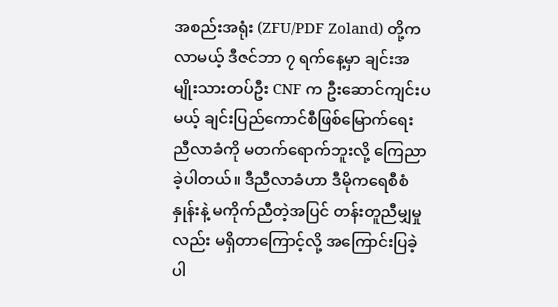အစည်းအရုံး (ZFU/PDF Zoland) တို့က လာမယ့် ဒီဇင်ဘာ ၇ ရက်နေ့မှာ ချင်းအမျိုးသားတပ်ဦး CNF က ဦးဆောင်ကျင်းပမယ့် ချင်းပြည်ကောင်စီဖြစ်မြောက်ရေး ညီလာခံကို မတက်ရောက်ဘူးလို့ ကြေညာခဲ့ပါတယ်။ ဒီညီလာခံဟာ ဒီမိုကရေစီစံနှုန်းနဲ့ မကိုက်ညီတဲ့အပြင် တန်းတူညီမျှမှုလည်း မရှိတာကြောင့်လို့ အကြောင်းပြခဲ့ပါ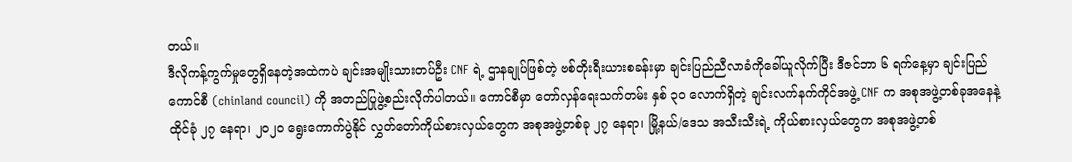တယ်။
ဒီလိုကန့်ကွက်မှုတွေရှိနေတဲ့အထဲကပဲ ချင်းအမျိုးသားတပ်ဦး CNF ရဲ့ ဌာနချုပ်ဖြစ်တဲ့ ဗစ်တိုးရီးယားစခန်းမှာ ချင်းပြည်ညီလာခံကိုခေါ်ယူလိုက်ပြီး ဒီဇင်ဘာ ၆ ရက်နေ့မှာ ချင်းပြည်ကောင်စီ (chinland council) ကို အတည်ပြုဖွဲ့စည်းလိုက်ပါတယ်။ ကောင်စီမှာ တော်လှန်ရေးသက်တမ်း နှစ် ၃၀ လောက်ရှိတဲ့ ချင်းလက်နက်ကိုင်အဖွဲ့ CNF က အစုအဖွဲ့တစ်ခုအနေနဲ့ ထိုင်ခုံ ၂၇ နေရာ၊ ၂၀၂၀ ရွေးကောက်ပွဲနိုင် လွှတ်တော်ကိုယ်စားလှယ်တွေက အစုအဖွဲ့တစ်ခု ၂၇ နေရာ၊ မြို့နယ်/ဒေသ အသီးသီးရဲ့ ကိုယ်စားလှယ်တွေက အစုအဖွဲ့တစ်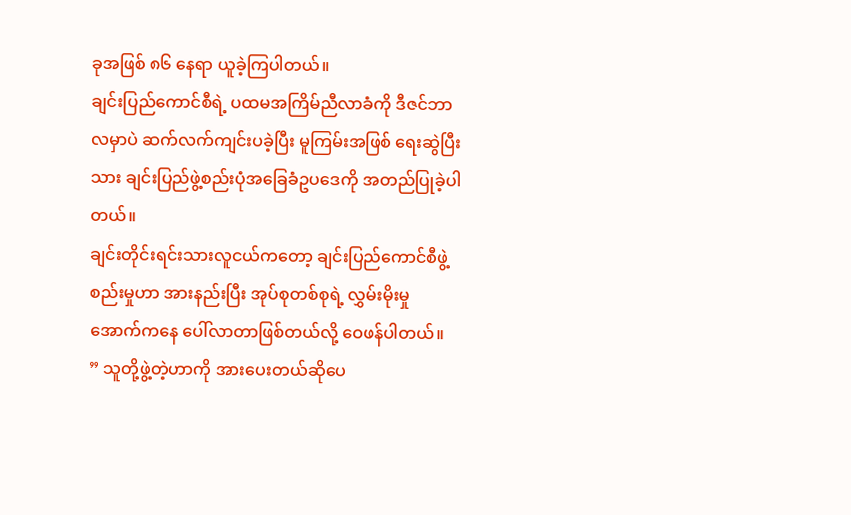ခုအဖြစ် ၈၆ နေရာ ယူခဲ့ကြပါတယ်။
ချင်းပြည်ကောင်စီရဲ့ ပထမအကြိမ်ညီလာခံကို ဒီဇင်ဘာလမှာပဲ ဆက်လက်ကျင်းပခဲ့ပြီး မူကြမ်းအဖြစ် ရေးဆွဲပြီးသား ချင်းပြည်ဖွဲ့စည်းပုံအခြေခံဥပဒေကို အတည်ပြုခဲ့ပါတယ်။
ချင်းတိုင်းရင်းသားလူငယ်ကတော့ ချင်းပြည်ကောင်စီဖွဲ့စည်းမှုဟာ အားနည်းပြီး အုပ်စုတစ်စုရဲ့ လွှမ်းမိုးမှုအောက်ကနေ ပေါ်လာတာဖြစ်တယ်လို့ ဝေဖန်ပါတယ်။
” သူတို့ဖွဲ့တဲ့ဟာကို အားပေးတယ်ဆိုပေ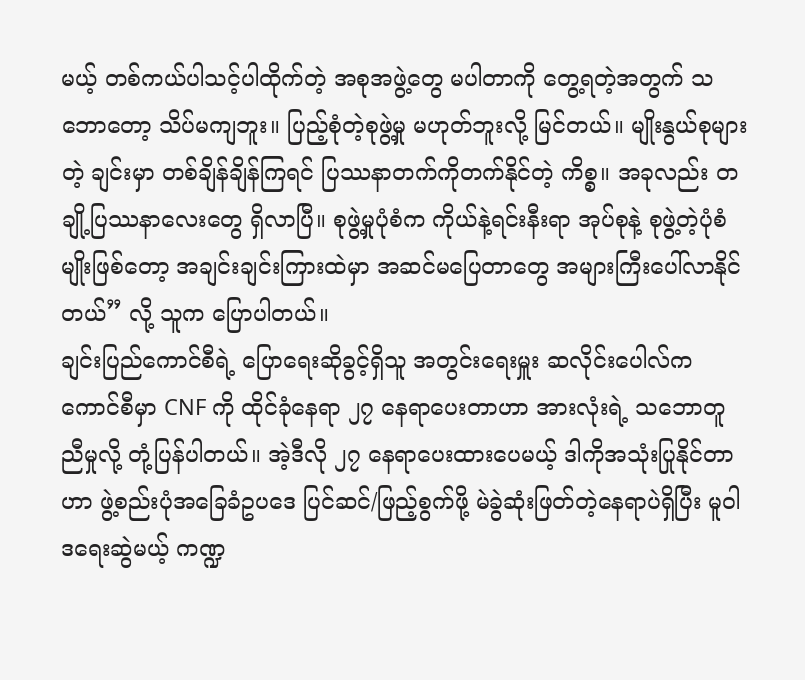မယ့် တစ်ကယ်ပါသင့်ပါထိုက်တဲ့ အစုအဖွဲ့တွေ မပါတာကို တွေ့ရတဲ့အတွက် သဘောတော့ သိပ်မကျဘူး။ ပြည့်စုံတဲ့စုဖွဲ့မှု မဟုတ်ဘူးလို့ မြင်တယ်။ မျိုးနွယ်စုများတဲ့ ချင်းမှာ တစ်ချိန်ချိန်ကြရင် ပြဿနာတက်ကိုတက်နိုင်တဲ့ ကိစ္စ။ အခုလည်း တချို့ပြဿနာလေးတွေ ရှိလာပြီ။ စုဖွဲ့မှုပုံစံက ကိုယ်နဲ့ရင်းနီးရာ အုပ်စုနဲ့ စုဖွဲ့တဲ့ပုံစံမျိုးဖြစ်တော့ အချင်းချင်းကြားထဲမှာ အဆင်မပြေတာတွေ အများကြီးပေါ်လာနိုင်တယ်” လို့ သူက ပြောပါတယ်။
ချင်းပြည်ကောင်စီရဲ့ ပြောရေးဆိုခွင့်ရှိသူ အတွင်းရေးမှူး ဆလိုင်းပေါလ်က ကောင်စီမှာ CNF ကို ထိုင်ခုံနေရာ ၂၇ နေရာပေးတာဟာ အားလုံးရဲ့ သဘောတူညီမှုလို့ တုံ့ပြန်ပါတယ်။ အဲ့ဒီလို ၂၇ နေရာပေးထားပေမယ့် ဒါကိုအသုံးပြုနိုင်တာဟာ ဖွဲ့စည်းပုံအခြေခံဥပဒေ ပြင်ဆင်/ဖြည့်စွက်ဖို့ မဲခွဲဆုံးဖြတ်တဲ့နေရာပဲရှိပြီး မူဝါဒရေးဆွဲမယ့် ကဏ္ဍ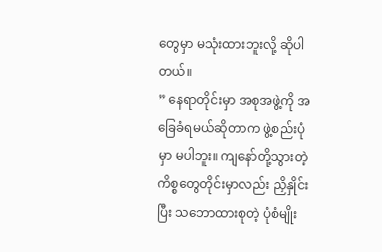တွေမှာ မသုံးထားဘူးလို့ ဆိုပါတယ်။
” နေရာတိုင်းမှာ အစုအဖွဲ့ကို အခြေခံရမယ်ဆိုတာက ဖွဲ့စည်းပုံမှာ မပါဘူး။ ကျနော်တို့သွားတဲ့ ကိစ္စတွေတိုင်းမှာလည်း ညှိနှိုင်းပြီး သဘောထားစုတဲ့ ပုံစံမျိုး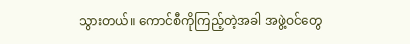သွားတယ်။ ကောင်စီကိုကြည့်တဲ့အခါ အဖွဲ့ဝင်တွေ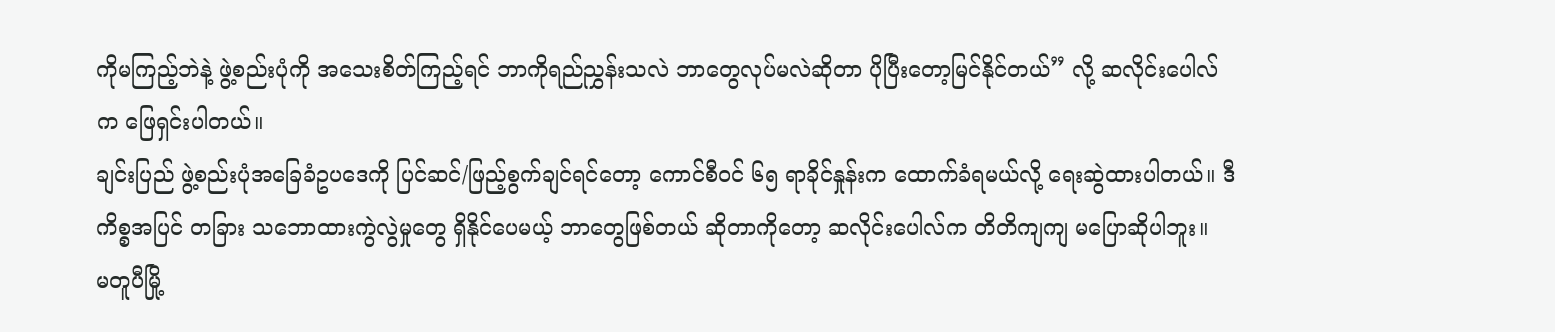ကိုမကြည့်ဘဲနဲ့ ဖွဲ့စည်းပုံကို အသေးစိတ်ကြည့်ရင် ဘာကိုရည်ညွှန်းသလဲ ဘာတွေလုပ်မလဲဆိုတာ ပိုပြီးတော့မြင်နိုင်တယ်” လို့ ဆလိုင်းပေါလ်က ဖြေရှင်းပါတယ်။
ချင်းပြည် ဖွဲ့စည်းပုံအခြေခံဥပဒေကို ပြင်ဆင်/ဖြည့်စွက်ချင်ရင်တော့ ကောင်စီဝင် ၆၅ ရာခိုင်နှုန်းက ထောက်ခံရမယ်လို့ ရေးဆွဲထားပါတယ်။ ဒီကိစ္စအပြင် တခြား သဘောထားကွဲလွဲမှုတွေ ရှိနိုင်ပေမယ့် ဘာတွေဖြစ်တယ် ဆိုတာကိုတော့ ဆလိုင်းပေါလ်က တိတိကျကျ မပြောဆိုပါဘူး။
မတူပီမြို့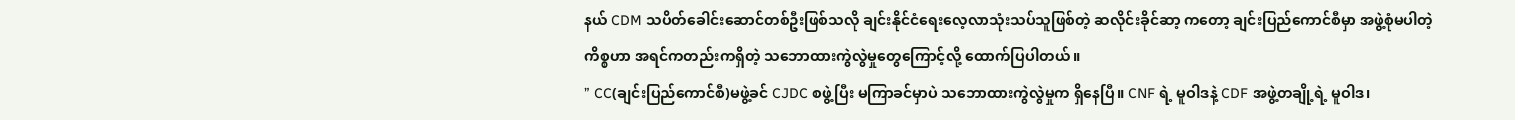နယ် CDM သပိတ်ခေါင်းဆောင်တစ်ဦးဖြစ်သလို ချင်းနိုင်ငံရေးလေ့လာသုံးသပ်သူဖြစ်တဲ့ ဆလိုင်းခိုင်ဆာ့ ကတော့ ချင်းပြည်ကောင်စီမှာ အဖွဲ့စုံမပါတဲ့ကိစ္စဟာ အရင်ကတည်းကရှိတဲ့ သဘောထားကွဲလွဲမှုတွေကြောင့်လို့ ထောက်ပြပါတယ်။
” CC(ချင်းပြည်ကောင်စီ)မဖွဲ့ခင် CJDC စဖွဲ့ပြီး မကြာခင်မှာပဲ သဘောထားကွဲလွဲမှုက ရှိနေပြီ။ CNF ရဲ့ မူဝါဒနဲ့ CDF အဖွဲ့တချို့ရဲ့ မူဝါဒ၊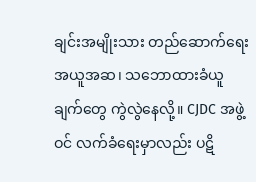ချင်းအမျိုးသား တည်ဆောက်ရေး အယူအဆ၊ သဘောထားခံယူချက်တွေ ကွဲလွဲနေလို့။ CJDC အဖွဲ့ဝင် လက်ခံရေးမှာလည်း ပဋိ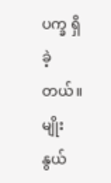ပက္ခ ရှိခဲ့တယ်။ မျိုးနွယ်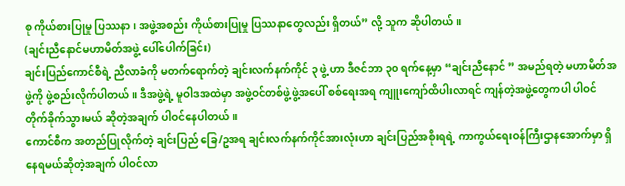စု ကိုယ်စားပြုမှု ပြဿနာ၊ အဖွဲ့အစည်း ကိုယ်စားပြုမှု ပြဿနာတွေလည်း ရှိတယ်” လို့ သူက ဆိုပါတယ်။
(ချင်းညီနောင်မဟာမိတ်အဖွဲ့ ပေါ်ပေါက်ခြင်း)
ချင်းပြည်ကောင်စီရဲ့ ညီလာခံကို မတက်ရောက်တဲ့ ချင်းလက်နက်ကိုင် ၃ ဖွဲ့ ဟာ ဒီဇင်ဘာ ၃၀ ရက်နေ့မှာ “ချင်းညီနောင် ” အမည်ရတဲ့ မဟာမိတ်အဖွဲ့ကို ဖွဲ့စည်းလိုက်ပါတယ်။ ဒီအဖွဲ့ရဲ့ မူဝါဒအထဲမှာ အဖွဲ့ဝင်တစ်ဖွဲ့ဖွဲ့အပေါ် စစ်ရေးအရ ကျူးကျော်ထိပါးလာရင် ကျန်တဲ့အဖွဲ့တွေကပါ ပါဝင်တိုက်ခိုက်သွားမယ် ဆိုတဲ့အချက် ပါဝင်နေပါတယ်။
ကောင်စီက အတည်ပြုလိုက်တဲ့ ချင်းပြည် ခြေ/ဥအရ ချင်းလက်နက်ကိုင်အားလုံးဟာ ချင်းပြည်အစိုးရရဲ့ ကာကွယ်ရေးဝန်ကြီးဌာနအောက်မှာ ရှိနေရမယ်ဆိုတဲ့အချက် ပါဝင်လာ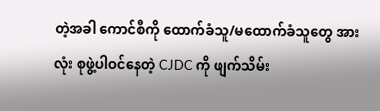တဲ့အခါ ကောင်စီကို ထောက်ခံသူ/မထောက်ခံသူတွေ အားလုံး စုဖွဲ့ပါဝင်နေတဲ့ CJDC ကို ဖျက်သိမ်း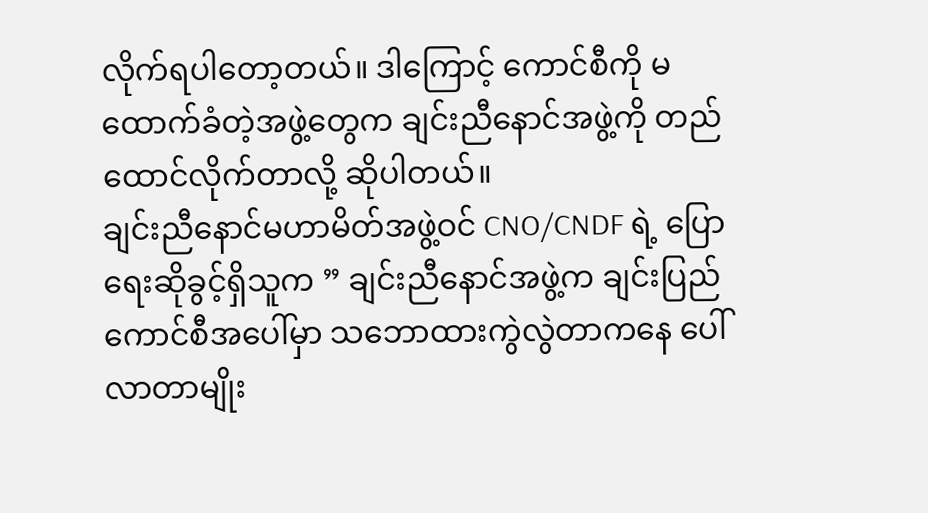လိုက်ရပါတော့တယ်။ ဒါကြောင့် ကောင်စီကို မထောက်ခံတဲ့အဖွဲ့တွေက ချင်းညီနောင်အဖွဲ့ကို တည်ထောင်လိုက်တာလို့ ဆိုပါတယ်။
ချင်းညီနောင်မဟာမိတ်အဖွဲ့ဝင် CNO/CNDF ရဲ့ ပြောရေးဆိုခွင့်ရှိသူက ” ချင်းညီနောင်အဖွဲ့က ချင်းပြည်ကောင်စီအပေါ်မှာ သဘောထားကွဲလွဲတာကနေ ပေါ်လာတာမျိုး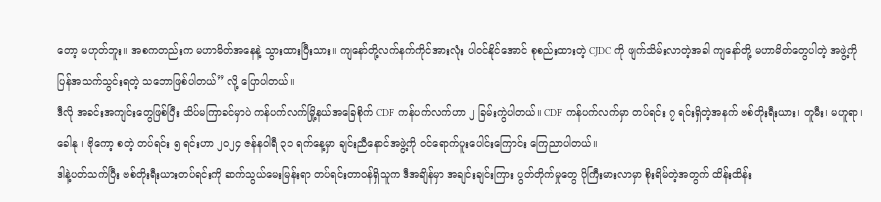တော့ မဟုတ်ဘူး။ အစကတည်းက မဟာမိတ်အနေနဲ့ သွားထားပြီးသား။ ကျနော်တို့လက်နက်ကိုင်အားလုံး ပါဝင်နိုင်အောင် စုစည်းထားတဲ့ CJDC ကို ဖျက်သိမ်းလာတဲ့အခါ ကျနော်တို့ မဟာမိတ်တွေပါတဲ့ အဖွဲ့ကို ပြန်အသက်သွင်းရတဲ့ သဘောဖြစ်ပါတယ်” လို့ ပြောပါတယ်။
ဒီလို အခင်းအကျင်းတွေဖြစ်ပြီး သိပ်မကြာခင်မှာပဲ ကန်ပက်လက်မြို့နယ်အခြေစိုက် CDF ကန်ပက်လက်ဟာ ၂ ခြမ်းကွဲပါတယ်။ CDF ကန်ပက်လက်မှာ တပ်ရင်း ၇ ရင်းရှိတဲ့အနက် ဗစ်တိုးရီးယား၊ တူမီး၊ မဟူရာ၊ ခေါနု ၊ ဗိုကော့ စတဲ့ တပ်ရင်း ၅ ရင်းဟာ ၂၀၂၄ ဇန်နဝါရီ ၃၁ ရက်နေ့မှာ ချင်းညီနောင်အဖွဲ့ကို ဝင်ရောက်ပူးပေါင်းကြောင်း ကြေညာပါတယ်။
ဒါနဲ့ပတ်သက်ပြီး ဗစ်တိုးရီးယားတပ်ရင်းကို ဆက်သွယ်မေးမြန်းရာ တပ်ရင်းတာဝန်ရှိသူက ဒီအချိန်မှာ အချင်းချင်းကြား ပွတ်တိုက်မှုတွေ ပိုကြီးမားလာမှာ စိုးရိမ်တဲ့အတွက် ထိန်းထိန်း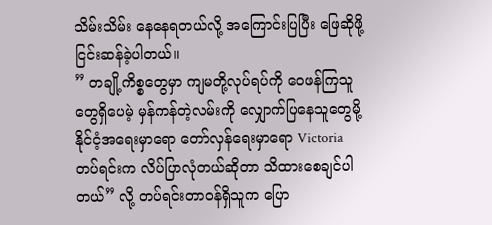သိမ်းသိမ်း နေနေရတယ်လို့ အကြောင်းပြပြီး ဖြေဆိုဖို့ ငြင်းဆန်ခဲ့ပါတယ်။
” တချို့ကိစ္စတွေမှာ ကျမတို့လုပ်ရပ်ကို ဝေဖန်ကြသူတွေရှိပေမဲ့ မှန်ကန်တဲ့လမ်းကို လျှောက်ပြနေသူတွေမို့ နိုင်ငံ့အရေးမှာရော တော်လှန်ရေးမှာရော Victoria တပ်ရင်းက လိပ်ပြာလုံတယ်ဆိုတာ သိထားစေချင်ပါတယ်” လို့ တပ်ရင်းတာဝန်ရှိသူက ပြော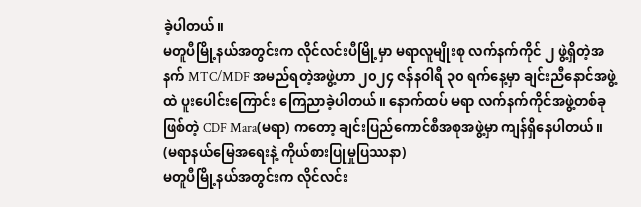ခဲ့ပါတယ်။
မတူပီမြို့နယ်အတွင်းက လိုင်လင်းပီမြို့မှာ မရာလူမျိုးစု လက်နက်ကိုင် ၂ ဖွဲ့ရှိတဲ့အနက် MTC/MDF အမည်ရတဲ့အဖွဲ့ဟာ ၂၀၂၄ ဇန်နဝါရီ ၃၀ ရက်နေ့မှာ ချင်းညီနောင်အဖွဲ့ထဲ ပူးပေါင်းကြောင်း ကြေညာခဲ့ပါတယ်။ နောက်ထပ် မရာ လက်နက်ကိုင်အဖွဲ့တစ်ခုဖြစ်တဲ့ CDF Mara(မရာ) ကတော့ ချင်းပြည်ကောင်စီအစုအဖွဲ့မှာ ကျန်ရှိနေပါတယ်။
(မရာနယ်မြေအရေးနဲ့ ကိုယ်စားပြုမှုပြဿနာ)
မတူပီမြို့နယ်အတွင်းက လိုင်လင်း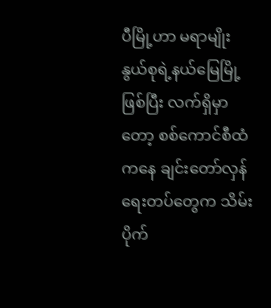ပီမြို့ဟာ မရာမျိုးနွယ်စုရဲ့နယ်မြေမြို့ဖြစ်ပြီး လက်ရှိမှာတော့ စစ်ကောင်စီထံကနေ ချင်းတော်လှန်ရေးတပ်တွေက သိမ်းပိုက်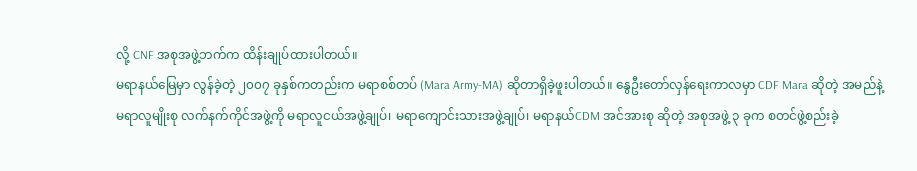လို့ CNF အစုအဖွဲ့ဘက်က ထိန်းချုပ်ထားပါတယ်။
မရာနယ်မြေမှာ လွန်ခဲ့တဲ့ ၂၀၀၇ ခုနှစ်ကတည်းက မရာစစ်တပ် (Mara Army-MA) ဆိုတာရှိခဲ့ဖူးပါတယ်။ နွေဦးတော်လှန်ရေးကာလမှာ CDF Mara ဆိုတဲ့ အမည်နဲ့ မရာလူမျိုးစု လက်နက်ကိုင်အဖွဲ့ကို မရာလူငယ်အဖွဲ့ချုပ်၊ မရာကျောင်းသားအဖွဲ့ချုပ်၊ မရာနယ်CDM အင်အားစု ဆိုတဲ့ အစုအဖွဲ့ ၃ ခုက စတင်ဖွဲ့စည်းခဲ့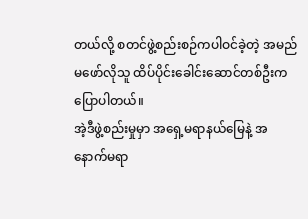တယ်လို့ စတင်ဖွဲ့စည်းစဉ်ကပါဝင်ခဲ့တဲ့ အမည်မဖော်လိုသူ ထိပ်ပိုင်းခေါင်းဆောင်တစ်ဦးက ပြောပါတယ်။
အဲ့ဒီဖွဲ့စည်းမှုမှာ အရှေ့မရာနယ်မြေနဲ့ အနောက်မရာ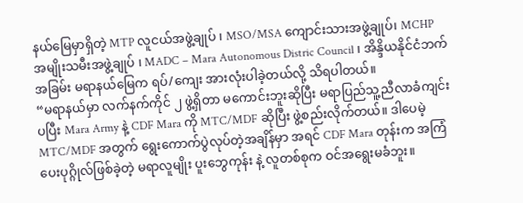နယ်မြေမှာရှိတဲ့ MTP လူငယ်အဖွဲ့ချုပ် ၊ MSO/MSA ကျောင်းသားအဖွဲ့ချုပ်၊ MCHP အမျိုးသမီးအဖွဲ့ချုပ် ၊ MADC – Mara Autonomous Distric Council ၊ အိန္ဒိယနိုင်ငံဘက်အခြမ်း မရာနယ်မြေက ရပ်/ကျေး အားလုံးပါခဲ့တယ်လို့ သိရပါတယ်။
“မရာနယ်မှာ လက်နက်ကိုင် ၂ ဖွဲ့ရှိတာ မကောင်းဘူးဆိုပြီး မရာပြည်သူ့ညီလာခံကျင်းပပြီး Mara Army နဲ့ CDF Mara ကို MTC/MDF ဆိုပြီး ဖွဲ့စည်းလိုက်တယ်။ ဒါပေမဲ့ MTC/MDF အတွက် ရွေးကောက်ပွဲလုပ်တဲ့အချိန်မှာ အရင် CDF Mara တုန်းက အကြံပေးပုဂ္ဂိုလ်ဖြစ်ခဲ့တဲ့ မရာလူမျိုး ပူးဘွေကုန်း နဲ့ လူတစ်စုက ဝင်အရွေးမခံဘူး။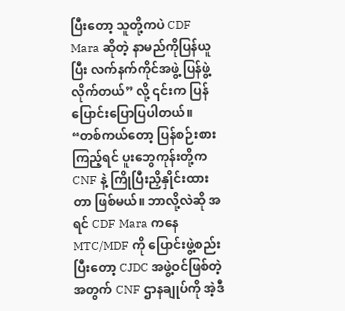ပြီးတော့ သူတို့ကပဲ CDF Mara ဆိုတဲ့ နာမည်ကိုပြန်ယူပြီး လက်နက်ကိုင်အဖွဲ့ ပြန်ဖွဲ့လိုက်တယ်” လို့ ၎င်းက ပြန်ပြောင်းပြောပြပါတယ်။
“တစ်ကယ်တော့ ပြန်စဉ်းစားကြည့်ရင် ပူးဘွေကုန်းတို့က CNF နဲ့ ကြိုပြီးညှိနှိုင်းထားတာ ဖြစ်မယ်။ ဘာလို့လဲဆို အရင် CDF Mara ကနေ MTC/MDF ကို ပြောင်းဖွဲ့စည်းပြီးတော့ CJDC အဖွဲ့ဝင်ဖြစ်တဲ့အတွက် CNF ဌာနချုပ်ကို အဲ့ဒီ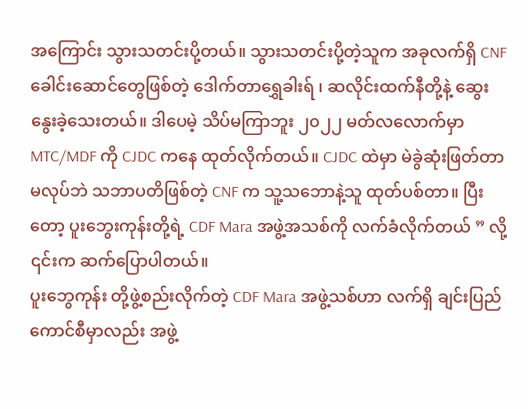အကြောင်း သွားသတင်းပို့တယ်။ သွားသတင်းပို့တဲ့သူက အခုလက်ရှိ CNF ခေါင်းဆောင်တွေဖြစ်တဲ့ ဒေါက်တာရွှေခါးရ် ၊ ဆလိုင်းထက်နီတို့နဲ့ ဆွေးနွေးခဲ့သေးတယ်။ ဒါပေမဲ့ သိပ်မကြာဘူး ၂၀၂၂ မတ်လလောက်မှာ MTC/MDF ကို CJDC ကနေ ထုတ်လိုက်တယ်။ CJDC ထဲမှာ မဲခွဲဆုံးဖြတ်တာမလုပ်ဘဲ သဘာပတိဖြစ်တဲ့ CNF က သူ့သဘောနဲ့သူ ထုတ်ပစ်တာ။ ပြီးတော့ ပူးဘွေးကုန်းတို့ရဲ့ CDF Mara အဖွဲ့အသစ်ကို လက်ခံလိုက်တယ် ” လို့ ၎င်းက ဆက်ပြောပါတယ်။
ပူးဘွေကုန်း တို့ဖွဲ့စည်းလိုက်တဲ့ CDF Mara အဖွဲ့သစ်ဟာ လက်ရှိ ချင်းပြည်ကောင်စီမှာလည်း အဖွဲ့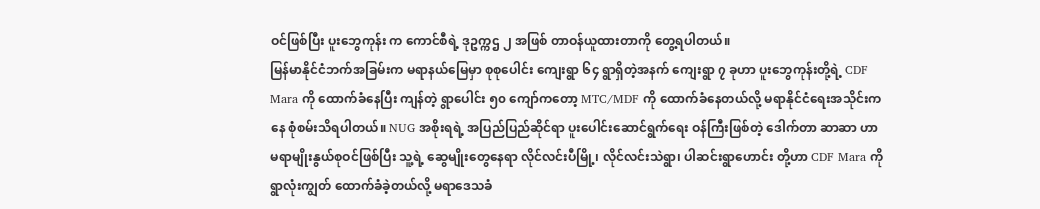ဝင်ဖြစ်ပြီး ပူးဘွေကုန်း က ကောင်စီရဲ့ ဒုဥက္ကဌ ၂ အဖြစ် တာဝန်ယူထားတာကို တွေ့ရပါတယ်။
မြန်မာနိုင်ငံဘက်အခြမ်းက မရာနယ်မြေမှာ စုစုပေါင်း ကျေးရွာ ၆၄ ရွာရှိတဲ့အနက် ကျေးရွာ ၇ ခုဟာ ပူးဘွေကုန်းတို့ရဲ့ CDF Mara ကို ထောက်ခံနေပြီး ကျန်တဲ့ ရွာပေါင်း ၅၀ ကျော်ကတော့ MTC/MDF ကို ထောက်ခံနေတယ်လို့ မရာနိုင်ငံရေးအသိုင်းကနေ စုံစမ်းသိရပါတယ်။ NUG အစိုးရရဲ့ အပြည်ပြည်ဆိုင်ရာ ပူးပေါင်းဆောင်ရွက်ရေး ဝန်ကြီးဖြစ်တဲ့ ဒေါက်တာ ဆာဆာ ဟာ မရာမျိုးနွယ်စုဝင်ဖြစ်ပြီး သူ့ရဲ့ ဆွေမျိုးတွေနေရာ လိုင်လင်းပီမြို့၊ လိုင်လင်းသဲရွာ၊ ပါဆင်းရွာဟောင်း တို့ဟာ CDF Mara ကို ရွာလုံးကျွတ် ထောက်ခံခဲ့တယ်လို့ မရာဒေသခံ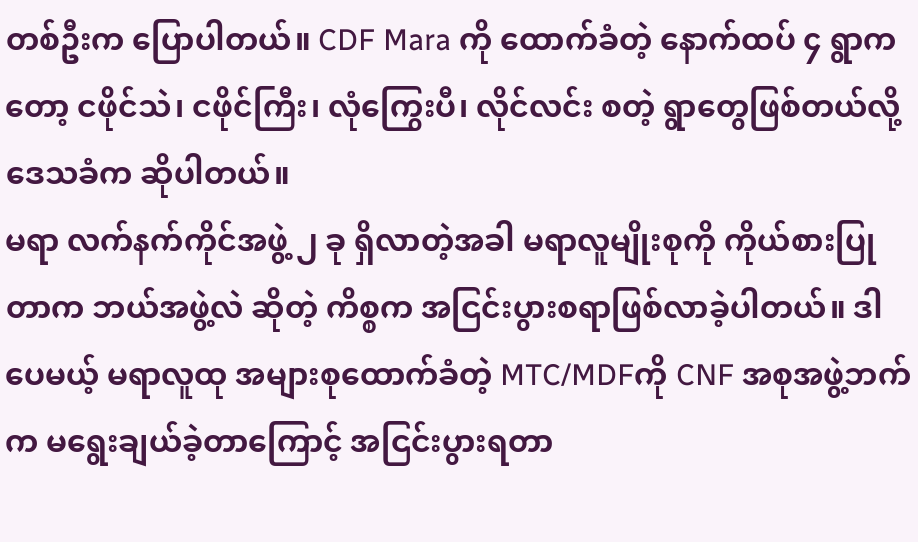တစ်ဦးက ပြောပါတယ်။ CDF Mara ကို ထောက်ခံတဲ့ နောက်ထပ် ၄ ရွာကတော့ ငဖိုင်သဲ၊ ငဖိုင်ကြီး၊ လုံကြွေးပီ၊ လိုင်လင်း စတဲ့ ရွာတွေဖြစ်တယ်လို့ ဒေသခံက ဆိုပါတယ်။
မရာ လက်နက်ကိုင်အဖွဲ့ ၂ ခု ရှိလာတဲ့အခါ မရာလူမျိုးစုကို ကိုယ်စားပြုတာက ဘယ်အဖွဲ့လဲ ဆိုတဲ့ ကိစ္စက အငြင်းပွားစရာဖြစ်လာခဲ့ပါတယ်။ ဒါပေမယ့် မရာလူထု အများစုထောက်ခံတဲ့ MTC/MDFကို CNF အစုအဖွဲ့ဘက်က မရွေးချယ်ခဲ့တာကြောင့် အငြင်းပွားရတာ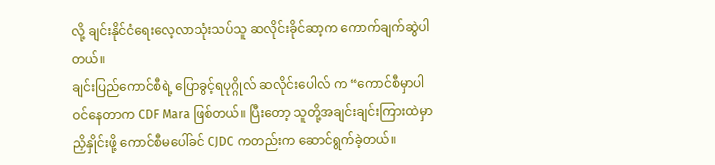လို့ ချင်းနိုင်ငံရေးလေ့လာသုံးသပ်သူ ဆလိုင်းခိုင်ဆာ့က ကောက်ချက်ဆွဲပါတယ်။
ချင်းပြည်ကောင်စီရဲ့ ပြောခွင့်ရပုဂ္ဂိုလ် ဆလိုင်းပေါလ် က “ကောင်စီမှာပါဝင်နေတာက CDF Mara ဖြစ်တယ်။ ပြီးတော့ သူတို့အချင်းချင်းကြားထဲမှာ ညှိနှိုင်းဖို့ ကောင်စီမပေါ်ခင် CJDC ကတည်းက ဆောင်ရွက်ခဲ့တယ်။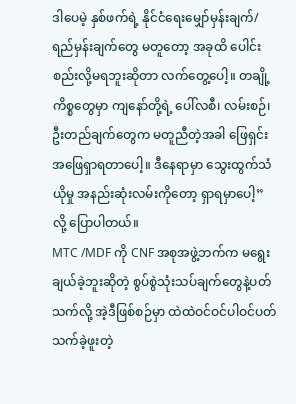ဒါပေမဲ့ နှစ်ဖက်ရဲ့ နိုင်ငံရေးမျှော်မှန်းချက်/ရည်မှန်းချက်တွေ မတူတော့ အခုထိ ပေါင်းစည်းလို့မရဘူးဆိုတာ လက်တွေ့ပေါ့။ တချို့ကိစ္စတွေမှာ ကျနော်တို့ရဲ့ ပေါ်လစီ၊ လမ်းစဉ်၊ ဦးတည်ချက်တွေက မတူညီတဲ့အခါ ဖြေရှင်းအဖြေရှာရတာပေါ့။ ဒီနေရာမှာ သွေးထွက်သံယိုမှု အနည်းဆုံးလမ်းကိုတော့ ရှာရမှာပေါ့” လို့ ပြောပါတယ်။
MTC /MDF ကို CNF အစုအဖွဲ့ဘက်က မရွေးချယ်ခဲ့ဘူးဆိုတဲ့ စွပ်စွဲသုံးသပ်ချက်တွေနဲ့ပတ်သက်လို့ အဲ့ဒီဖြစ်စဉ်မှာ ထဲထဲဝင်ဝင်ပါဝင်ပတ်သက်ခဲ့ဖူးတဲ့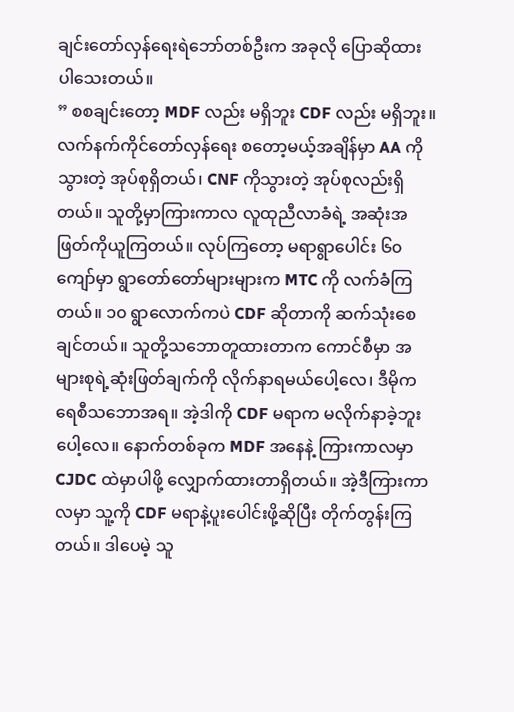ချင်းတော်လှန်ရေးရဲဘော်တစ်ဦးက အခုလို ပြောဆိုထားပါသေးတယ်။
” စစချင်းတော့ MDF လည်း မရှိဘူး CDF လည်း မရှိဘူး။ လက်နက်ကိုင်တော်လှန်ရေး စတော့မယ့်အချိန်မှာ AA ကိုသွားတဲ့ အုပ်စုရှိတယ်၊ CNF ကိုသွားတဲ့ အုပ်စုလည်းရှိတယ်။ သူတို့မှာကြားကာလ လူထုညီလာခံရဲ့ အဆုံးအဖြတ်ကိုယူကြတယ်။ လုပ်ကြတော့ မရာရွာပေါင်း ၆၀ ကျော်မှာ ရွာတော်တော်များများက MTC ကို လက်ခံကြတယ်။ ၁၀ ရွာလောက်ကပဲ CDF ဆိုတာကို ဆက်သုံးစေချင်တယ်။ သူတို့သဘောတူထားတာက ကောင်စီမှာ အများစုရဲ့ဆုံးဖြတ်ချက်ကို လိုက်နာရမယ်ပေါ့လေ၊ ဒီမိုကရေစီသဘောအရ။ အဲ့ဒါကို CDF မရာက မလိုက်နာခဲ့ဘူးပေါ့လေ။ နောက်တစ်ခုက MDF အနေနဲ့ ကြားကာလမှာ CJDC ထဲမှာပါဖို့ လျှောက်ထားတာရှိတယ်။ အဲ့ဒီကြားကာလမှာ သူ့ကို CDF မရာနဲ့ပူးပေါင်းဖို့ဆိုပြီး တိုက်တွန်းကြတယ်။ ဒါပေမဲ့ သူ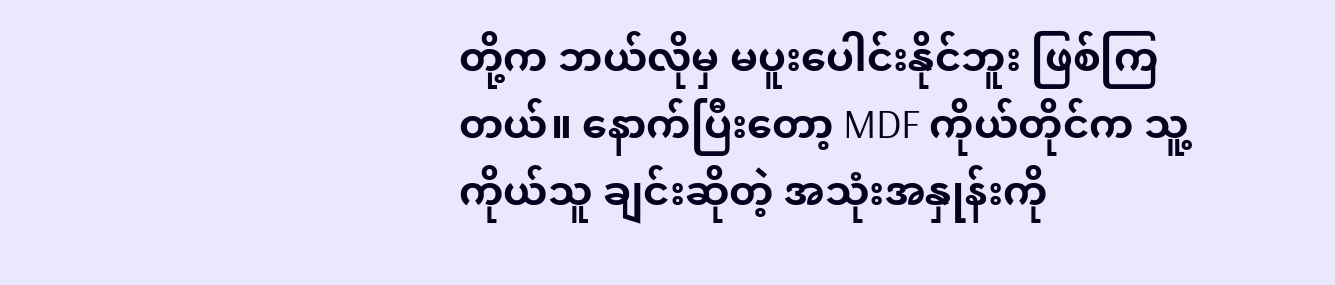တို့က ဘယ်လိုမှ မပူးပေါင်းနိုင်ဘူး ဖြစ်ကြတယ်။ နောက်ပြီးတော့ MDF ကိုယ်တိုင်က သူ့ကိုယ်သူ ချင်းဆိုတဲ့ အသုံးအနှုန်းကို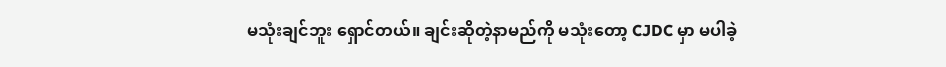မသုံးချင်ဘူး ရှောင်တယ်။ ချင်းဆိုတဲ့နာမည်ကို မသုံးတော့ CJDC မှာ မပါခဲ့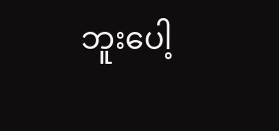ဘူးပေါ့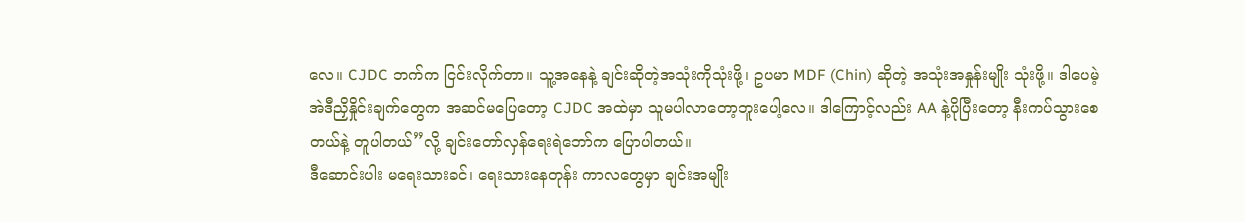လေ။ CJDC ဘက်က ငြင်းလိုက်တာ။ သူ့အနေနဲ့ ချင်းဆိုတဲ့အသုံးကိုသုံးဖို့၊ ဥပမာ MDF (Chin) ဆိုတဲ့ အသုံးအနှုန်းမျိုး သုံးဖို့။ ဒါပေမဲ့ အဲဒီညှိနှိုင်းချက်တွေက အဆင်မပြေတော့ CJDC အထဲမှာ သူမပါလာတော့ဘူးပေါ့လေ။ ဒါကြောင့်လည်း AA နဲ့ပိုပြီးတော့ နီးကပ်သွားစေတယ်နဲ့ တူပါတယ်”လို့ ချင်းတော်လှန်ရေးရဲဘော်က ပြောပါတယ်။
ဒီဆောင်းပါး မရေးသားခင်၊ ရေးသားနေတုန်း ကာလတွေမှာ ချင်းအမျိုး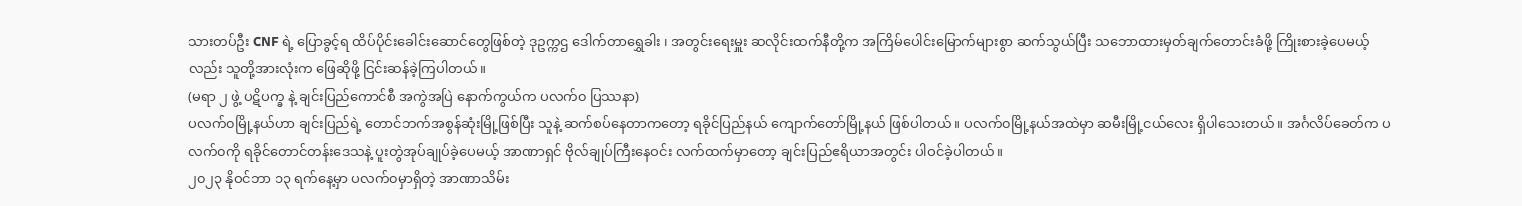သားတပ်ဦး CNF ရဲ့ ပြောခွင့်ရ ထိပ်ပိုင်းခေါင်းဆောင်တွေဖြစ်တဲ့ ဒုဥက္ကဌ ဒေါက်တာရွှေခါး ၊ အတွင်းရေးမှူး ဆလိုင်းထက်နီတို့က အကြိမ်ပေါင်းမြောက်များစွာ ဆက်သွယ်ပြီး သဘောထားမှတ်ချက်တောင်းခံဖို့ ကြိုးစားခဲ့ပေမယ့်လည်း သူတို့အားလုံးက ဖြေဆိုဖို့ ငြင်းဆန်ခဲ့ကြပါတယ်။
(မရာ ၂ ဖွဲ့ ပဋိပက္ခ နဲ့ ချင်းပြည်ကောင်စီ အကွဲအပြဲ နောက်ကွယ်က ပလက်၀ ပြဿနာ)
ပလက်၀မြို့နယ်ဟာ ချင်းပြည်ရဲ့ တောင်ဘက်အစွန်ဆုံးမြို့ဖြစ်ပြီး သူနဲ့ ဆက်စပ်နေတာကတော့ ရခိုင်ပြည်နယ် ကျောက်တော်မြို့နယ် ဖြစ်ပါတယ်။ ပလက်၀မြို့နယ်အထဲမှာ ဆမီးမြို့ငယ်လေး ရှိပါသေးတယ်။ အင်္ဂလိပ်ခေတ်က ပလက်၀ကို ရခိုင်တောင်တန်းဒေသနဲ့ ပူးတွဲအုပ်ချုပ်ခဲ့ပေမယ့် အာဏာရှင် ဗိုလ်ချုပ်ကြီးနေဝင်း လက်ထက်မှာတော့ ချင်းပြည်ဧရိယာအတွင်း ပါဝင်ခဲ့ပါတယ်။
၂၀၂၃ နိုဝင်ဘာ ၁၃ ရက်နေ့မှာ ပလက်၀မှာရှိတဲ့ အာဏာသိမ်း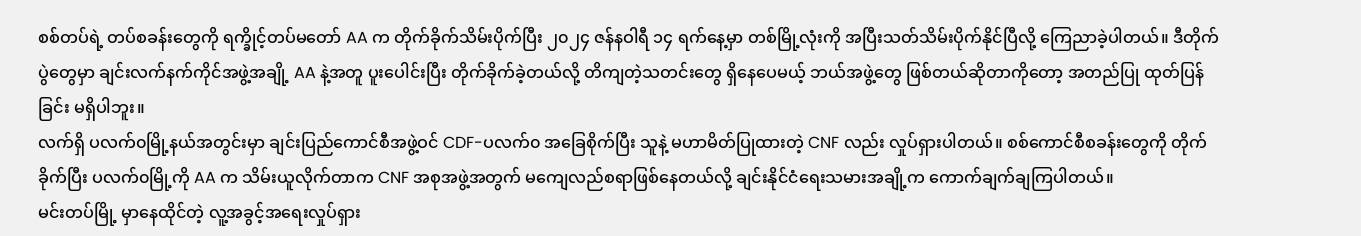စစ်တပ်ရဲ့ တပ်စခန်းတွေကို ရက္ခိုင့်တပ်မတော် AA က တိုက်ခိုက်သိမ်းပိုက်ပြီး ၂၀၂၄ ဇန်နဝါရီ ၁၄ ရက်နေ့မှာ တစ်မြို့လုံးကို အပြီးသတ်သိမ်းပိုက်နိုင်ပြီလို့ ကြေညာခဲ့ပါတယ်။ ဒီတိုက်ပွဲတွေမှာ ချင်းလက်နက်ကိုင်အဖွဲ့အချို့ AA နဲ့အတူ ပူးပေါင်းပြီး တိုက်ခိုက်ခဲ့တယ်လို့ တိကျတဲ့သတင်းတွေ ရှိနေပေမယ့် ဘယ်အဖွဲ့တွေ ဖြစ်တယ်ဆိုတာကိုတော့ အတည်ပြု ထုတ်ပြန်ခြင်း မရှိပါဘူး။
လက်ရှိ ပလက်၀မြို့နယ်အတွင်းမှာ ချင်းပြည်ကောင်စီအဖွဲ့ဝင် CDF-ပလက်၀ အခြေစိုက်ပြီး သူနဲ့ မဟာမိတ်ပြုထားတဲ့ CNF လည်း လှုပ်ရှားပါတယ်။ စစ်ကောင်စီစခန်းတွေကို တိုက်ခိုက်ပြီး ပလက်၀မြို့ကို AA က သိမ်းယူလိုက်တာက CNF အစုအဖွဲ့အတွက် မကျေလည်စရာဖြစ်နေတယ်လို့ ချင်းနိုင်ငံရေးသမားအချို့က ကောက်ချက်ချကြပါတယ်။
မင်းတပ်မြို့ မှာနေထိုင်တဲ့ လူ့အခွင့်အရေးလှုပ်ရှား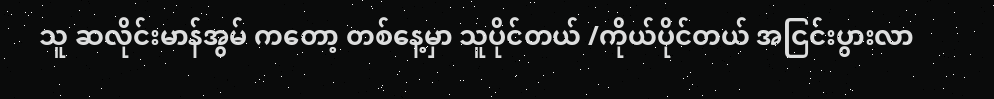သူ ဆလိုင်းမာန်အွမ် ကတော့ တစ်နေ့မှာ သူပိုင်တယ် /ကိုယ်ပိုင်တယ် အငြင်းပွားလာ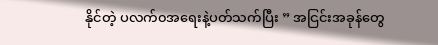နိုင်တဲ့ ပလက်၀အရေးနဲ့ပတ်သက်ပြီး ” အငြင်းအခုန်တွေ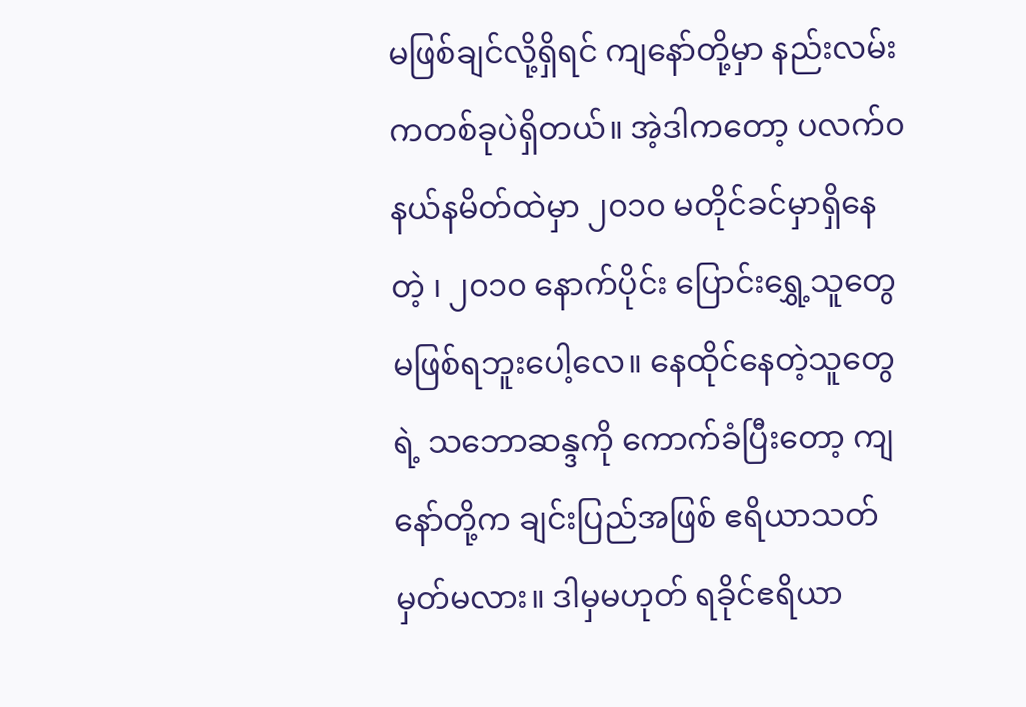မဖြစ်ချင်လို့ရှိရင် ကျနော်တို့မှာ နည်းလမ်းကတစ်ခုပဲရှိတယ်။ အဲ့ဒါကတော့ ပလက်၀နယ်နမိတ်ထဲမှာ ၂၀၁၀ မတိုင်ခင်မှာရှိနေတဲ့ ၊ ၂၀၁၀ နောက်ပိုင်း ပြောင်းရွှေ့သူတွေ မဖြစ်ရဘူးပေါ့လေ။ နေထိုင်နေတဲ့သူတွေရဲ့ သဘောဆန္ဒကို ကောက်ခံပြီးတော့ ကျနော်တို့က ချင်းပြည်အဖြစ် ဧရိယာသတ်မှတ်မလား။ ဒါမှမဟုတ် ရခိုင်ဧရိယာ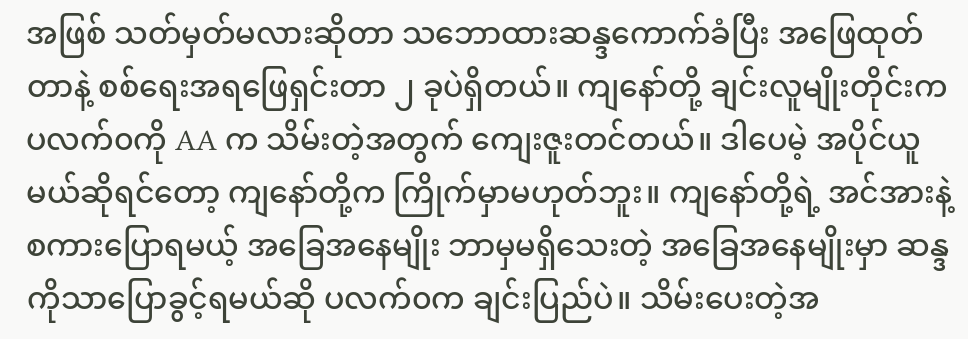အဖြစ် သတ်မှတ်မလားဆိုတာ သဘောထားဆန္ဒကောက်ခံပြီး အဖြေထုတ်တာနဲ့ စစ်ရေးအရဖြေရှင်းတာ ၂ ခုပဲရှိတယ်။ ကျနော်တို့ ချင်းလူမျိုးတိုင်းက ပလက်၀ကို AA က သိမ်းတဲ့အတွက် ကျေးဇူးတင်တယ်။ ဒါပေမဲ့ အပိုင်ယူမယ်ဆိုရင်တော့ ကျနော်တို့က ကြိုက်မှာမဟုတ်ဘူး။ ကျနော်တို့ရဲ့ အင်အားနဲ့ စကားပြောရမယ့် အခြေအနေမျိုး ဘာမှမရှိသေးတဲ့ အခြေအနေမျိုးမှာ ဆန္ဒကိုသာပြောခွင့်ရမယ်ဆို ပလက်၀က ချင်းပြည်ပဲ။ သိမ်းပေးတဲ့အ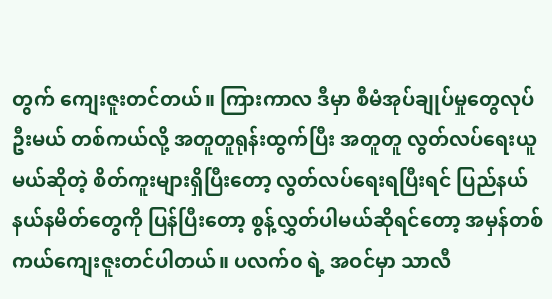တွက် ကျေးဇူးတင်တယ်။ ကြားကာလ ဒီမှာ စီမံအုပ်ချုပ်မှုတွေလုပ်ဦးမယ် တစ်ကယ်လို့ အတူတူရုန်းထွက်ပြီး အတူတူ လွတ်လပ်ရေးယူမယ်ဆိုတဲ့ စိတ်ကူးများရှိပြီးတော့ လွတ်လပ်ရေးရပြီးရင် ပြည်နယ် နယ်နမိတ်တွေကို ပြန်ပြီးတော့ စွန့်လွှတ်ပါမယ်ဆိုရင်တော့ အမှန်တစ်ကယ်ကျေးဇူးတင်ပါတယ်။ ပလက်၀ ရဲ့ အဝင်မှာ သာလီ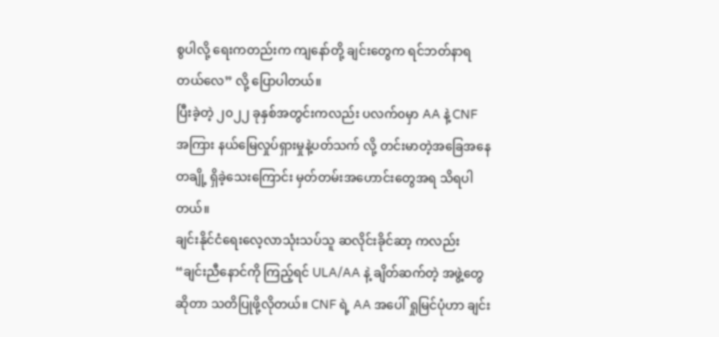စွပါလို့ ရေးကတည်းက ကျနော်တို့ ချင်းတွေက ရင်ဘတ်နာရတယ်လေ” လို့ ပြောပါတယ်။
ပြီးခဲ့တဲ့ ၂၀၂၂ ခုနှစ်အတွင်းကလည်း ပလက်၀မှာ AA နဲ့ CNF အကြား နယ်မြေလှုပ်ရှားမှုနဲ့ပတ်သက် လို့ တင်းမာတဲ့အခြေအနေတချို့ ရှိခဲ့သေးကြောင်း မှတ်တမ်းအဟောင်းတွေအရ သိရပါတယ်။
ချင်းနိုင်ငံရေးလေ့လာသုံးသပ်သူ ဆလိုင်းခိုင်ဆာ့ ကလည်း “ချင်းညီနောင်ကို ကြည့်ရင် ULA/AA နဲ့ ချိတ်ဆက်တဲ့ အဖွဲ့တွေဆိုတာ သတိပြုဖို့လိုတယ်။ CNF ရဲ့ AA အပေါ် ရှုမြင်ပုံဟာ ချင်း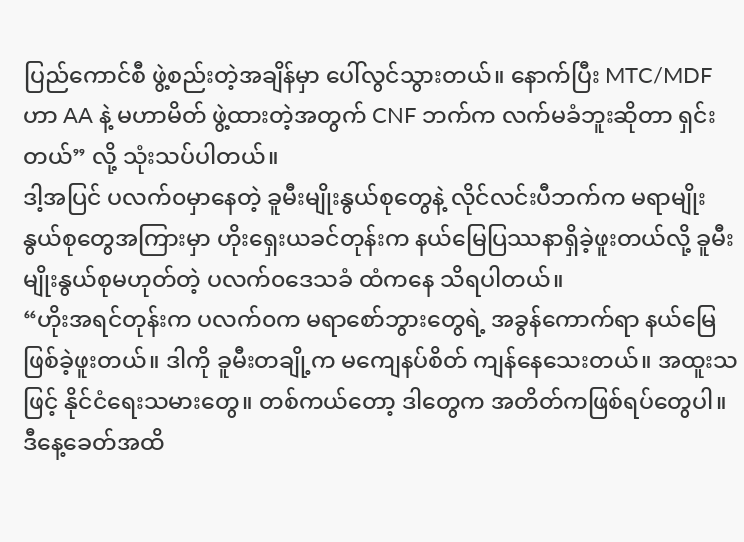ပြည်ကောင်စီ ဖွဲ့စည်းတဲ့အချိန်မှာ ပေါ်လွင်သွားတယ်။ နောက်ပြီး MTC/MDF ဟာ AA နဲ့ မဟာမိတ် ဖွဲ့ထားတဲ့အတွက် CNF ဘက်က လက်မခံဘူးဆိုတာ ရှင်းတယ်” လို့ သုံးသပ်ပါတယ်။
ဒါ့အပြင် ပလက်၀မှာနေတဲ့ ခူမီးမျိုးနွယ်စုတွေနဲ့ လိုင်လင်းပီဘက်က မရာမျိုးနွယ်စုတွေအကြားမှာ ဟိုးရှေးယခင်တုန်းက နယ်မြေပြဿနာရှိခဲ့ဖူးတယ်လို့ ခူမီးမျိုးနွယ်စုမဟုတ်တဲ့ ပလက်၀ဒေသခံ ထံကနေ သိရပါတယ်။
“ဟိုးအရင်တုန်းက ပလက်၀က မရာစော်ဘွားတွေရဲ့ အခွန်ကောက်ရာ နယ်မြေဖြစ်ခဲ့ဖူးတယ်။ ဒါကို ခူမီးတချို့က မကျေနပ်စိတ် ကျန်နေသေးတယ်။ အထူးသဖြင့် နိုင်ငံရေးသမားတွေ။ တစ်ကယ်တော့ ဒါတွေက အတိတ်ကဖြစ်ရပ်တွေပါ။ ဒီနေ့ခေတ်အထိ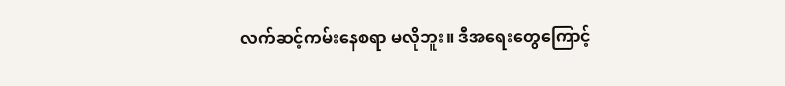လက်ဆင့်ကမ်းနေစရာ မလိုဘူး။ ဒီအရေးတွေကြောင့်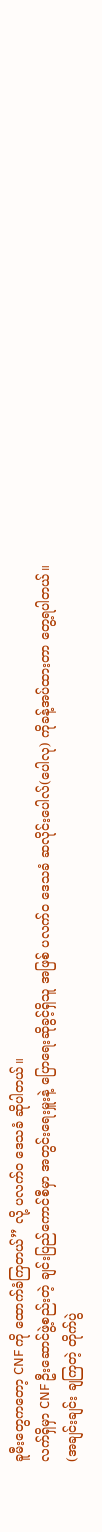ခူမီးတွေကတော့ CNF ကို ထောက်ခံကြတယ်” လို့ ပလက်၀ ဒေသခံ ဆိုပါတယ်။
လက်ရှိမှာ CNF ဦးဆောင်ဖွဲ့စည်းတဲ့ ချင်းပြည်ကောင်စီမှာ အတွင်းရေးမှူးနဲ့ ပြောရေးဆိုခွင့်ရှိသူ အဖြစ် ပလက်၀ ဒေသခံ ဆလိုင်းပေါလ်(ပေါလု) ကိုခန့်အပ်ထားတာ တွေ့ရပါတယ်။
(အချင်းချင်း ချကြတဲ့ တိုက်ပွဲ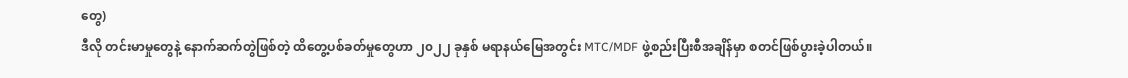တွေ)
ဒီလို တင်းမာမှုတွေနဲ့ နောက်ဆက်တွဲဖြစ်တဲ့ ထိတွေ့ပစ်ခတ်မှုတွေဟာ ၂၀၂၂ ခုနှစ် မရာနယ်မြေအတွင်း MTC/MDF ဖွဲ့စည်းပြီးစီအချိန်မှာ စတင်ဖြစ်ပွားခဲ့ပါတယ်။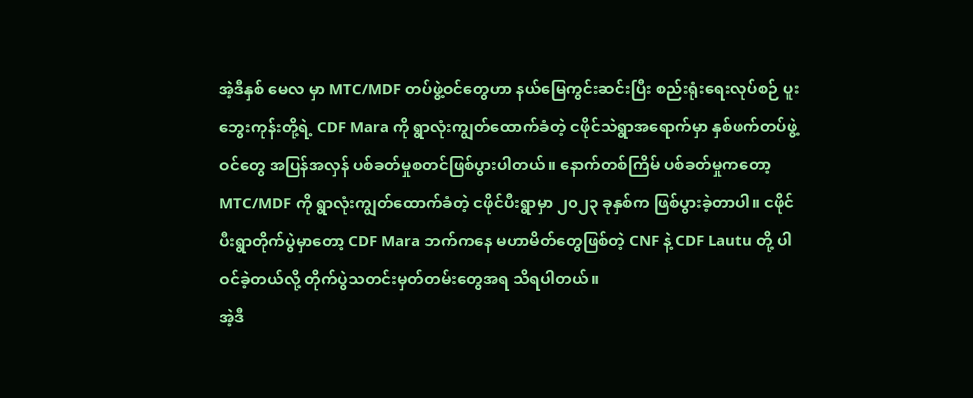အဲ့ဒီနှစ် မေလ မှာ MTC/MDF တပ်ဖွဲ့ဝင်တွေဟာ နယ်မြေကွင်းဆင်းပြီး စည်းရုံးရေးလုပ်စဉ် ပူးဘွေးကုန်းတို့ရဲ့ CDF Mara ကို ရွာလုံးကျွတ်ထောက်ခံတဲ့ ငဖိုင်သဲရွာအရောက်မှာ နှစ်ဖက်တပ်ဖွဲ့ဝင်တွေ အပြန်အလှန် ပစ်ခတ်မှုစတင်ဖြစ်ပွားပါတယ်။ နောက်တစ်ကြိမ် ပစ်ခတ်မှုကတော့ MTC/MDF ကို ရွာလုံးကျွတ်ထောက်ခံတဲ့ ငဖိုင်ပီးရွာမှာ ၂၀၂၃ ခုနှစ်က ဖြစ်ပွားခဲ့တာပါ။ ငဖိုင်ပီးရွာတိုက်ပွဲမှာတော့ CDF Mara ဘက်ကနေ မဟာမိတ်တွေဖြစ်တဲ့ CNF နဲ့ CDF Lautu တို့ ပါဝင်ခဲ့တယ်လို့ တိုက်ပွဲသတင်းမှတ်တမ်းတွေအရ သိရပါတယ်။
အဲ့ဒီ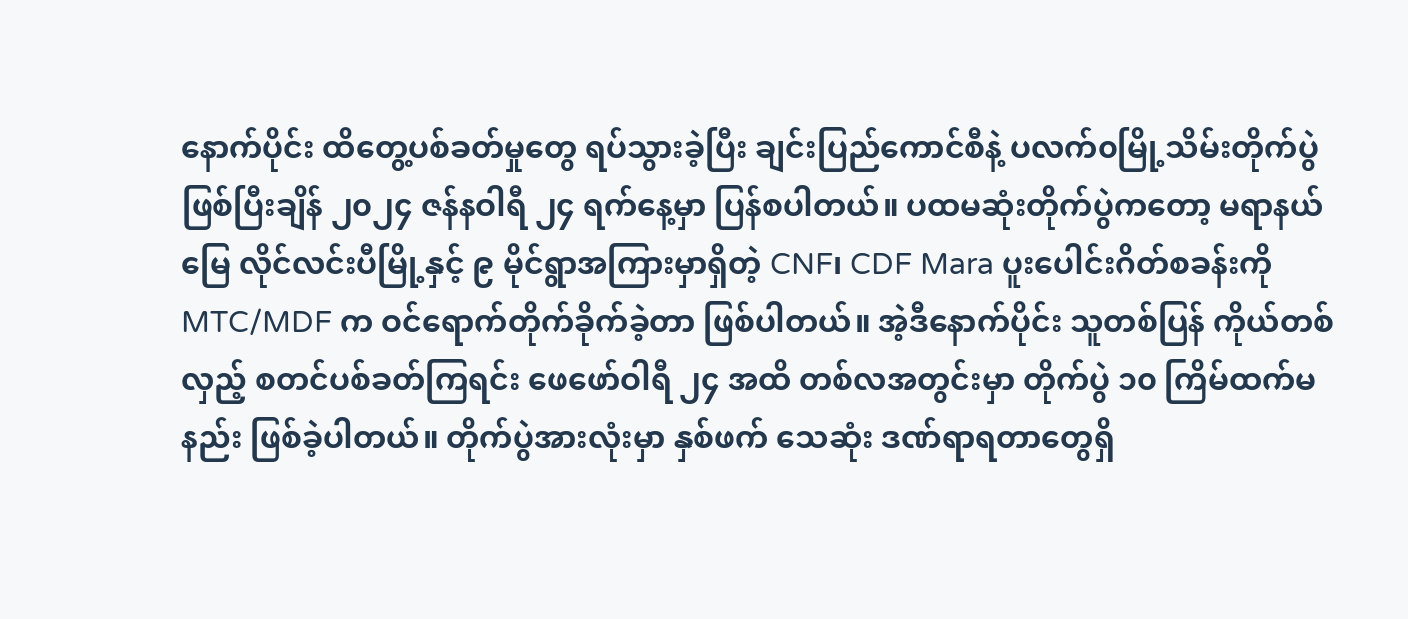နောက်ပိုင်း ထိတွေ့ပစ်ခတ်မှုတွေ ရပ်သွားခဲ့ပြီး ချင်းပြည်ကောင်စီနဲ့ ပလက်၀မြို့သိမ်းတိုက်ပွဲဖြစ်ပြီးချိန် ၂၀၂၄ ဇန်နဝါရီ ၂၄ ရက်နေ့မှာ ပြန်စပါတယ်။ ပထမဆုံးတိုက်ပွဲကတော့ မရာနယ်မြေ လိုင်လင်းပီမြို့နှင့် ၉ မိုင်ရွာအကြားမှာရှိတဲ့ CNF၊ CDF Mara ပူးပေါင်းဂိတ်စခန်းကို MTC/MDF က ဝင်ရောက်တိုက်ခိုက်ခဲ့တာ ဖြစ်ပါတယ်။ အဲ့ဒီနောက်ပိုင်း သူတစ်ပြန် ကိုယ်တစ်လှည့် စတင်ပစ်ခတ်ကြရင်း ဖေဖော်ဝါရီ ၂၄ အထိ တစ်လအတွင်းမှာ တိုက်ပွဲ ၁၀ ကြိမ်ထက်မနည်း ဖြစ်ခဲ့ပါတယ်။ တိုက်ပွဲအားလုံးမှာ နှစ်ဖက် သေဆုံး ဒဏ်ရာရတာတွေရှိ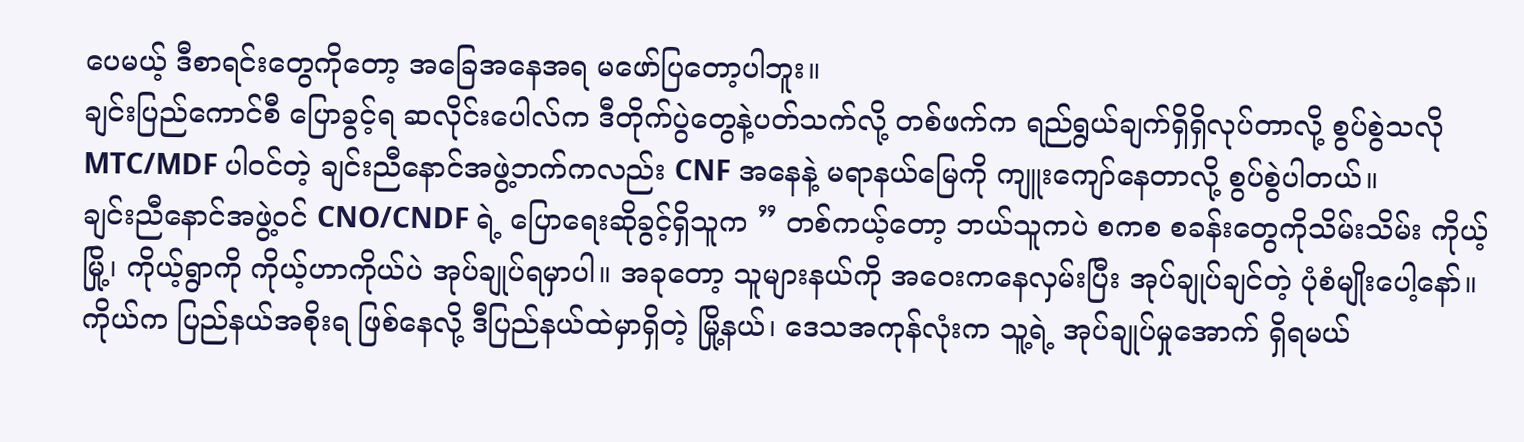ပေမယ့် ဒီစာရင်းတွေကိုတော့ အခြေအနေအရ မဖော်ပြတော့ပါဘူး။
ချင်းပြည်ကောင်စီ ပြောခွင့်ရ ဆလိုင်းပေါလ်က ဒီတိုက်ပွဲတွေနဲ့ပတ်သက်လို့ တစ်ဖက်က ရည်ရွယ်ချက်ရှိရှိလုပ်တာလို့ စွပ်စွဲသလို MTC/MDF ပါဝင်တဲ့ ချင်းညီနောင်အဖွဲ့ဘက်ကလည်း CNF အနေနဲ့ မရာနယ်မြေကို ကျူးကျော်နေတာလို့ စွပ်စွဲပါတယ်။
ချင်းညီနောင်အဖွဲ့ဝင် CNO/CNDF ရဲ့ ပြောရေးဆိုခွင့်ရှိသူက ” တစ်ကယ့်တော့ ဘယ်သူကပဲ စကစ စခန်းတွေကိုသိမ်းသိမ်း ကိုယ့်မြို့၊ ကိုယ့်ရွာကို ကိုယ့်ဟာကိုယ်ပဲ အုပ်ချုပ်ရမှာပါ။ အခုတော့ သူများနယ်ကို အဝေးကနေလှမ်းပြီး အုပ်ချုပ်ချင်တဲ့ ပုံစံမျိုးပေါ့နော်။ ကိုယ်က ပြည်နယ်အစိုးရ ဖြစ်နေလို့ ဒီပြည်နယ်ထဲမှာရှိတဲ့ မြို့နယ်၊ ဒေသအကုန်လုံးက သူ့ရဲ့ အုပ်ချုပ်မှုအောက် ရှိရမယ်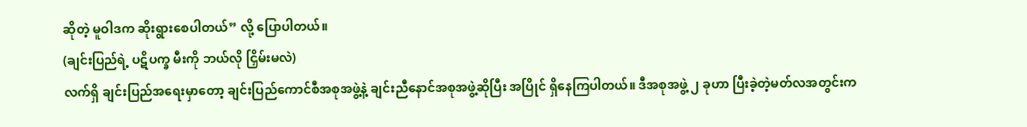ဆိုတဲ့ မူဝါဒက ဆိုးရွားစေပါတယ်” လို့ ပြောပါတယ်။
(ချင်းပြည်ရဲ့ ပဋိပက္ခ မီးကို ဘယ်လို ငြှိမ်းမလဲ)
လက်ရှိ ချင်းပြည်အရေးမှာတော့ ချင်းပြည်ကောင်စီအစုအဖွဲ့နဲ့ ချင်းညီနောင်အစုအဖွဲ့ဆိုပြီး အပြိုင် ရှိနေကြပါတယ်။ ဒီအစုအဖွဲ့ ၂ ခုဟာ ပြီးခဲ့တဲ့မတ်လအတွင်းက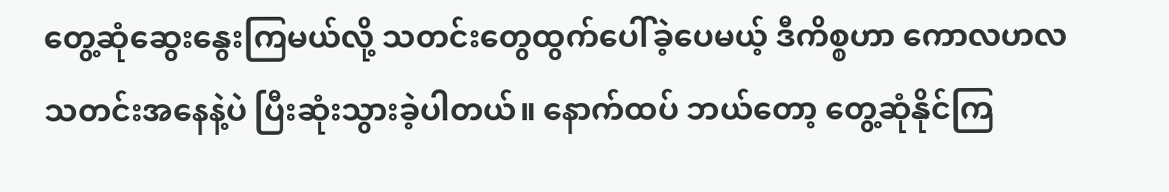တွေ့ဆုံဆွေးနွေးကြမယ်လို့ သတင်းတွေထွက်ပေါ်ခဲ့ပေမယ့် ဒီကိစ္စဟာ ကောလဟလ သတင်းအနေနဲ့ပဲ ပြီးဆုံးသွားခဲ့ပါတယ်။ နောက်ထပ် ဘယ်တော့ တွေ့ဆုံနိုင်ကြ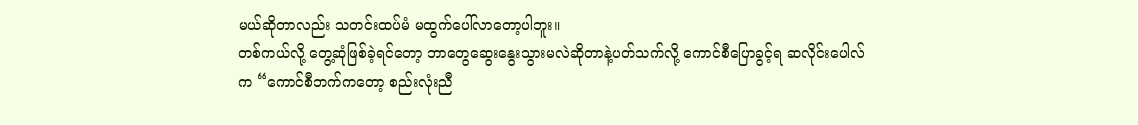မယ်ဆိုတာလည်း သတင်းထပ်မံ မထွက်ပေါ်လာတော့ပါဘူး။
တစ်ကယ်လို့ တွေ့ဆုံဖြစ်ခဲ့ရင်တော့ ဘာတွေဆွေးနွေးသွားမလဲဆိုတာနဲ့ပတ်သက်လို့ ကောင်စီပြောခွင့်ရ ဆလိုင်းပေါလ်က “ကောင်စီဘက်ကတော့ စည်းလုံးညီ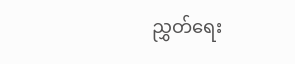ညွှတ်ရေး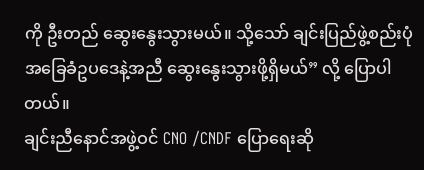ကို ဦးတည် ဆွေးနွေးသွားမယ်။ သို့သော် ချင်းပြည်ဖွဲ့စည်းပုံ အခြေခံဥပဒေနဲ့အညီ ဆွေးနွေးသွားဖို့ရှိမယ်” လို့ ပြောပါတယ်။
ချင်းညီနောင်အဖွဲ့ဝင် CNO /CNDF ပြောရေးဆို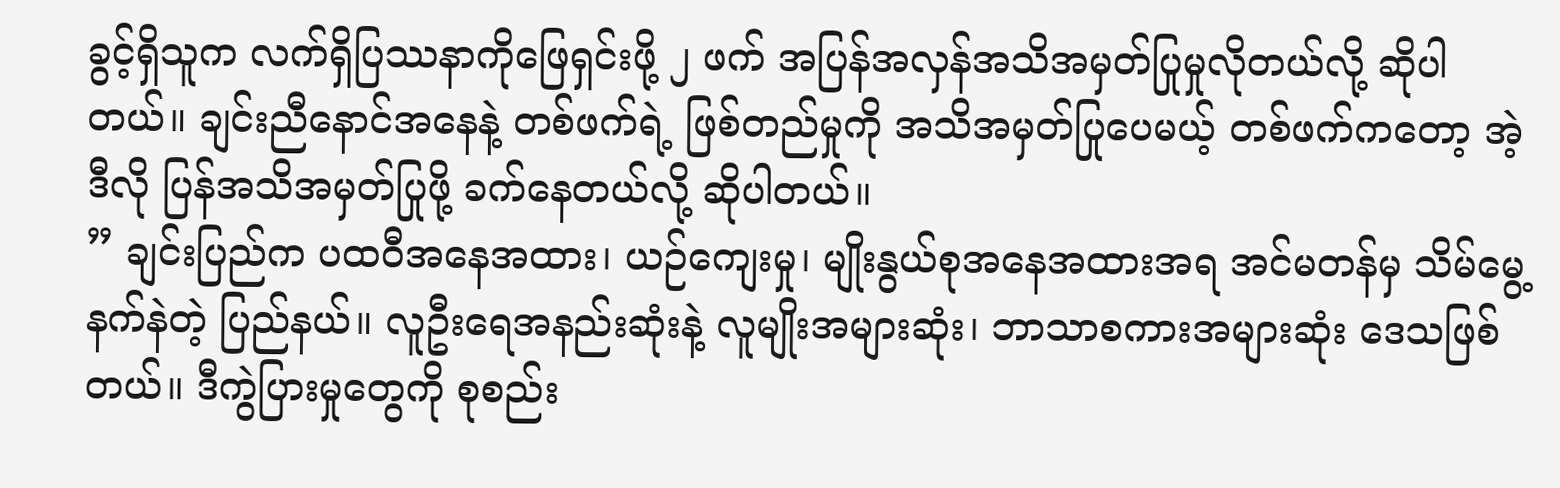ခွင့်ရှိသူက လက်ရှိပြဿနာကိုဖြေရှင်းဖို့ ၂ ဖက် အပြန်အလှန်အသိအမှတ်ပြုမှုလိုတယ်လို့ ဆိုပါတယ်။ ချင်းညီနောင်အနေနဲ့ တစ်ဖက်ရဲ့ ဖြစ်တည်မှုကို အသိအမှတ်ပြုပေမယ့် တစ်ဖက်ကတော့ အဲ့ဒီလို ပြန်အသိအမှတ်ပြုဖို့ ခက်နေတယ်လို့ ဆိုပါတယ်။
” ချင်းပြည်က ပထဝီအနေအထား၊ ယဉ်ကျေးမှု၊ မျိုးနွယ်စုအနေအထားအရ အင်မတန်မှ သိမ်မွေ့နက်နဲတဲ့ ပြည်နယ်။ လူဦးရေအနည်းဆုံးနဲ့ လူမျိုးအများဆုံး၊ ဘာသာစကားအများဆုံး ဒေသဖြစ်တယ်။ ဒီကွဲပြားမှုတွေကို စုစည်း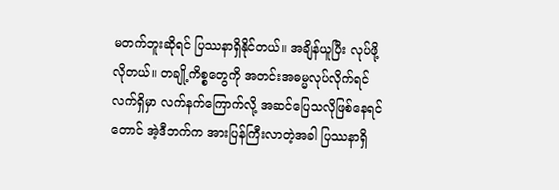မတက်ဘူးဆိုရင် ပြဿနာရှိနိုင်တယ်။ အချိန်ယူပြီး လုပ်ဖို့လိုတယ်။ တချို့ကိစ္စတွေကို အတင်းအဓမ္မလုပ်လိုက်ရင် လက်ရှိမှာ လက်နက်ကြောက်လို့ အဆင်ပြေသလိုဖြစ်နေရင်တောင် အဲ့ဒီဘက်က အားပြန်ကြီးလာတဲ့အခါ ပြဿနာရှိ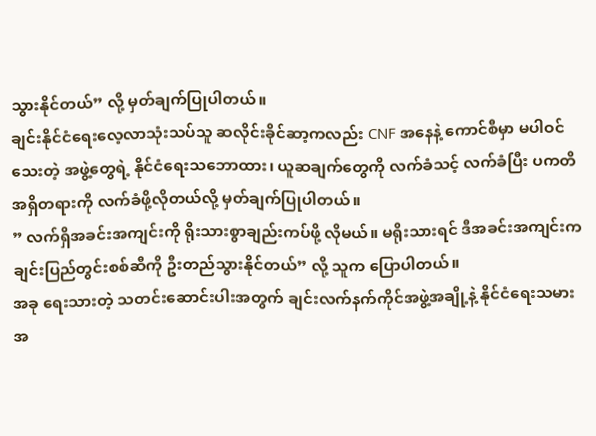သွားနိုင်တယ်” လို့ မှတ်ချက်ပြုပါတယ်။
ချင်းနိုင်ငံရေးလေ့လာသုံးသပ်သူ ဆလိုင်းခိုင်ဆာ့ကလည်း CNF အနေနဲ့ ကောင်စီမှာ မပါဝင်သေးတဲ့ အဖွဲ့တွေရဲ့ နိုင်ငံရေးသဘောထား၊ ယူဆချက်တွေကို လက်ခံသင့် လက်ခံပြီး ပကတိအရှိတရားကို လက်ခံဖို့လိုတယ်လို့ မှတ်ချက်ပြုပါတယ်။
” လက်ရှိအခင်းအကျင်းကို ရိုးသားစွာချည်းကပ်ဖို့ လိုမယ်။ မရိုးသားရင် ဒီအခင်းအကျင်းက ချင်းပြည်တွင်းစစ်ဆီကို ဦးတည်သွားနိုင်တယ်” လို့ သူက ပြောပါတယ်။
အခု ရေးသားတဲ့ သတင်းဆောင်းပါးအတွက် ချင်းလက်နက်ကိုင်အဖွဲ့အချို့နဲ့ နိုင်ငံရေးသမားအ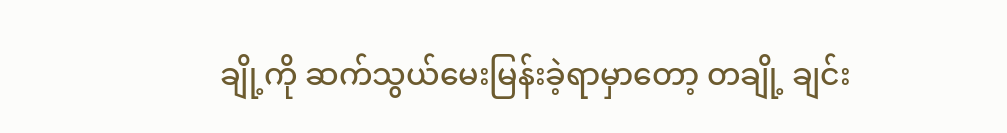ချို့ကို ဆက်သွယ်မေးမြန်းခဲ့ရာမှာတော့ တချို့ ချင်း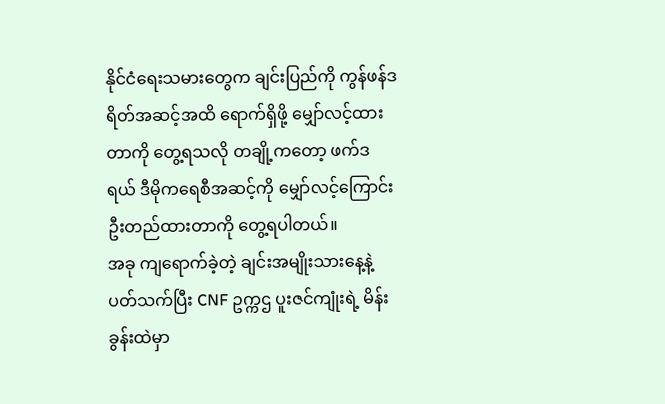နိုင်ငံရေးသမားတွေက ချင်းပြည်ကို ကွန်ဖန်ဒရိတ်အဆင့်အထိ ရောက်ရှိဖို့ မျှော်လင့်ထားတာကို တွေ့ရသလို တချို့ကတော့ ဖက်ဒရယ် ဒီမိုကရေစီအဆင့်ကို မျှော်လင့်ကြောင်း ဦးတည်ထားတာကို တွေ့ရပါတယ်။
အခု ကျရောက်ခဲ့တဲ့ ချင်းအမျိုးသားနေ့နဲ့ပတ်သက်ပြီး CNF ဥက္ကဌ ပူးဇင်ကျုံးရဲ့ မိန်းခွန်းထဲမှာ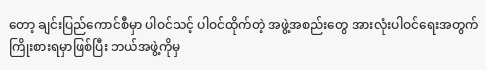တော့ ချင်းပြည်ကောင်စီမှာ ပါဝင်သင့် ပါဝင်ထိုက်တဲ့ အဖွဲ့အစည်းတွေ အားလုံးပါဝင်ရေးအတွက် ကြိုးစားရမှာဖြစ်ပြီး ဘယ်အဖွဲ့ကိုမှ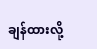ချန်ထားလို့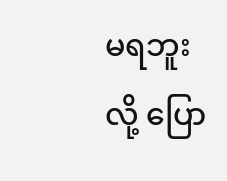မရဘူးလို့ ပြော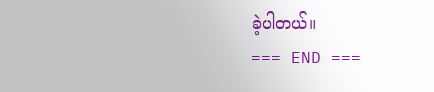ခဲ့ပါတယ်။
=== END ===